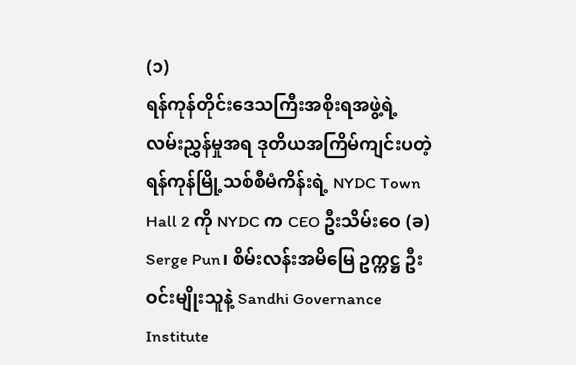(၁)
ရန်ကုန်တိုင်းဒေသကြီးအစိုးရအဖွဲ့ရဲ့ လမ်းညွှန်မှုအရ ဒုတိယအကြိမ်ကျင်းပတဲ့ ရန်ကုန်မြို့သစ်စီမံကိန်းရဲ့ NYDC Town Hall 2 ကို NYDC က CEO ဦးသိမ်းဝေ (ခ) Serge Pun၊ စိမ်းလန်းအမိမြေ ဥက္ကဋ္ဌ ဦးဝင်းမျိုးသူနဲ့ Sandhi Governance Institute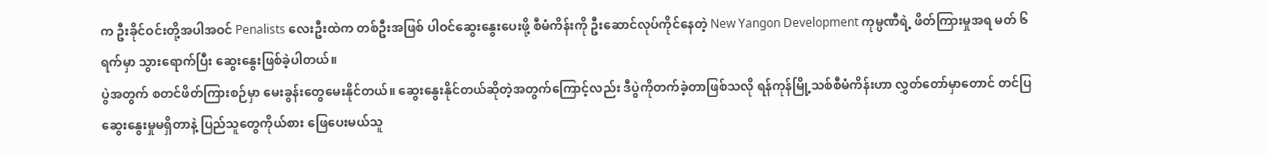က ဦးခိုင်ဝင်းတို့အပါအဝင် Penalists လေးဦးထဲက တစ်ဦးအဖြစ် ပါဝင်ဆွေးနွေးပေးဖို့ စီမံကိန်းကို ဦးဆောင်လုပ်ကိုင်နေတဲ့ New Yangon Development ကုမ္ပဏီရဲ့ ဖိတ်ကြားမှုအရ မတ် ၆ ရက်မှာ သွားရောက်ပြီး ဆွေးနွေးဖြစ်ခဲ့ပါတယ်။
ပွဲအတွက် စတင်ဖိတ်ကြားစဉ်မှာ မေးခွန်းတွေမေးနိုင်တယ်။ ဆွေးနွေးနိုင်တယ်ဆိုတဲ့အတွက်ကြောင့်လည်း ဒီပွဲကိုတက်ခဲ့တာဖြစ်သလို ရန်ကုန်မြို့သစ်စီမံကိန်းဟာ လွှတ်တော်မှာတောင် တင်ပြဆွေးနွေးမှုမရှိတာနဲ့ ပြည်သူတွေကိုယ်စား ဖြေပေးမယ်သူ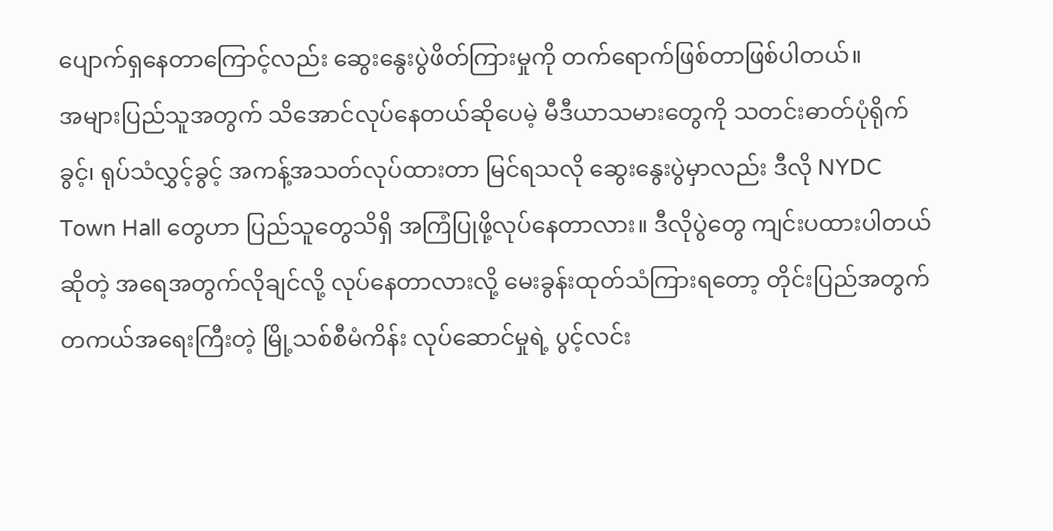ပျောက်ရှနေတာကြောင့်လည်း ဆွေးနွေးပွဲဖိတ်ကြားမှုကို တက်ရောက်ဖြစ်တာဖြစ်ပါတယ်။
အများပြည်သူအတွက် သိအောင်လုပ်နေတယ်ဆိုပေမဲ့ မီဒီယာသမားတွေကို သတင်းဓာတ်ပုံရိုက်ခွင့်၊ ရုပ်သံလွှင့်ခွင့် အကန့်အသတ်လုပ်ထားတာ မြင်ရသလို ဆွေးနွေးပွဲမှာလည်း ဒီလို NYDC Town Hall တွေဟာ ပြည်သူတွေသိရှိ အကြံပြုဖို့လုပ်နေတာလား။ ဒီလိုပွဲတွေ ကျင်းပထားပါတယ်ဆိုတဲ့ အရေအတွက်လိုချင်လို့ လုပ်နေတာလားလို့ မေးခွန်းထုတ်သံကြားရတော့ တိုင်းပြည်အတွက် တကယ်အရေးကြီးတဲ့ မြို့သစ်စီမံကိန်း လုပ်ဆောင်မှုရဲ့ ပွင့်လင်း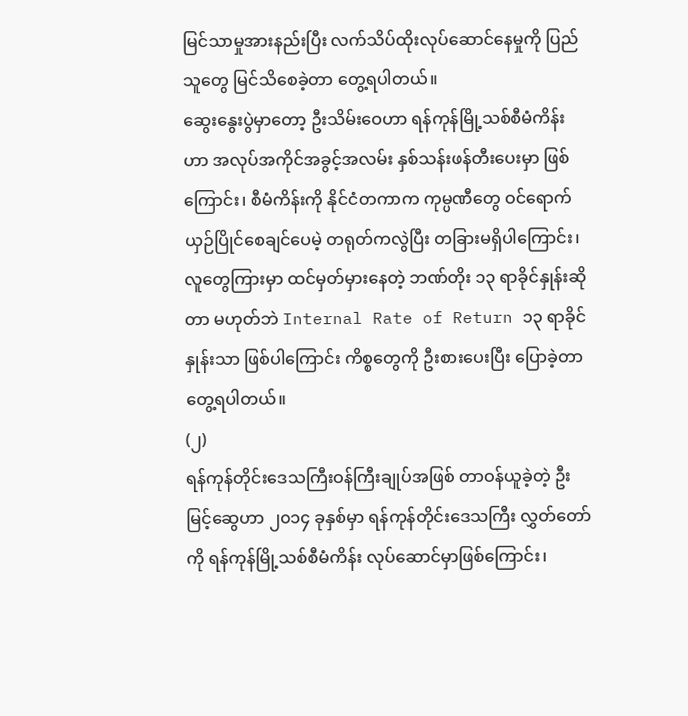မြင်သာမှုအားနည်းပြီး လက်သိပ်ထိုးလုပ်ဆောင်နေမှုကို ပြည်သူတွေ မြင်သိစေခဲ့တာ တွေ့ရပါတယ်။
ဆွေးနွေးပွဲမှာတော့ ဦးသိမ်းဝေဟာ ရန်ကုန်မြို့သစ်စီမံကိန်းဟာ အလုပ်အကိုင်အခွင့်အလမ်း နှစ်သန်းဖန်တီးပေးမှာ ဖြစ်ကြောင်း၊ စီမံကိန်းကို နိုင်ငံတကာက ကုမ္ပဏီတွေ ဝင်ရောက်ယှဉ်ပြိုင်စေချင်ပေမဲ့ တရုတ်ကလွဲပြီး တခြားမရှိပါကြောင်း၊ လူတွေကြားမှာ ထင်မှတ်မှားနေတဲ့ ဘဏ်တိုး ၁၃ ရာခိုင်နှုန်းဆိုတာ မဟုတ်ဘဲ Internal Rate of Return ၁၃ ရာခိုင်နှုန်းသာ ဖြစ်ပါကြောင်း ကိစ္စတွေကို ဦးစားပေးပြီး ပြောခဲ့တာ တွေ့ရပါတယ်။
(၂)
ရန်ကုန်တိုင်းဒေသကြီးဝန်ကြီးချုပ်အဖြစ် တာဝန်ယူခဲ့တဲ့ ဦးမြင့်ဆွေဟာ ၂၀၁၄ ခုနှစ်မှာ ရန်ကုန်တိုင်းဒေသကြီး လွှတ်တော်ကို ရန်ကုန်မြို့သစ်စီမံကိန်း လုပ်ဆောင်မှာဖြစ်ကြောင်း၊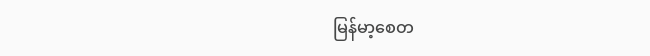မြန်မာ့စေတ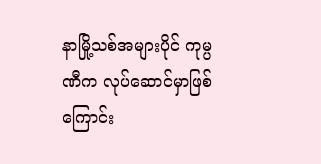နာမြို့သစ်အများပိုင် ကုမ္ပဏီက လုပ်ဆောင်မှာဖြစ်ကြောင်း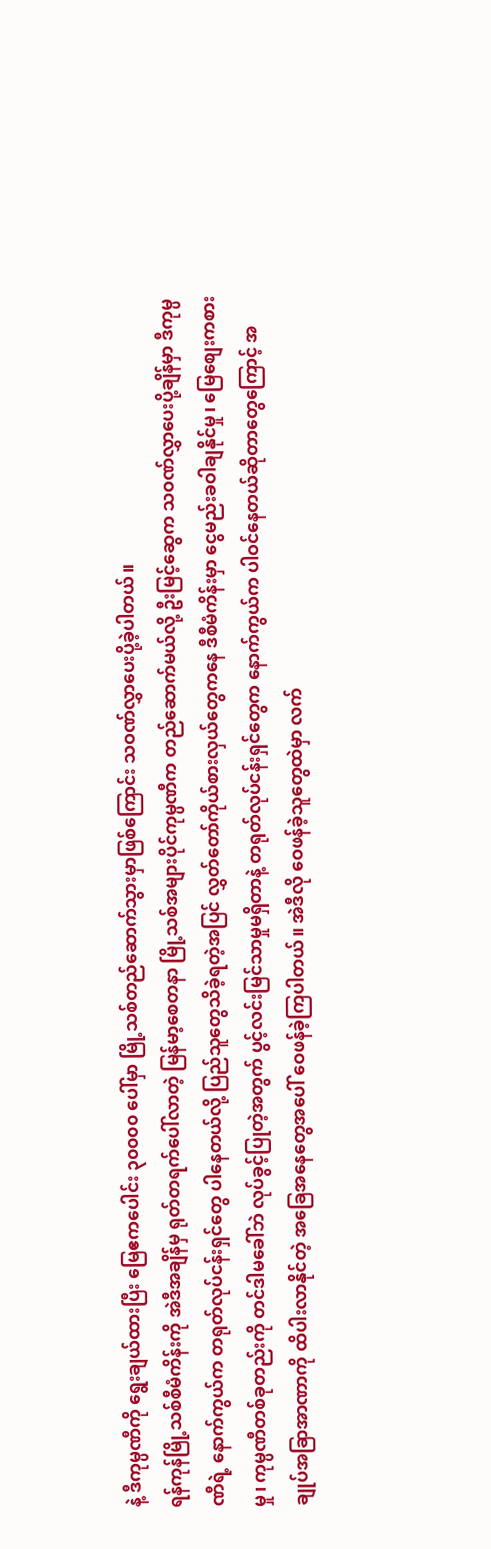နဲ့ ဒီကုမ္ပဏီကို ရွေးချယ်ထားပြီး မြေဧကပေါင်း ၃၀၀၀၀ ပေါ်မှာ မြို့သစ်တည်ဆောက်သွားမှာဖြစ်ကြောင်း သဝဏ်လွှာပေးပို့ခဲ့ပါတယ်။
ရန်ကုန်မြို့သစ်စီမံကိန်းကို အဲဒီအချိန်မှ ရုတ်တရက်ပေါ်လာတဲ့ မြန်မာ့စေတနာ မြို့သစ်အများပိုင်ကုမ္ပဏီက တည်ဆောက်မယ်လို့ ဦးမြင့်ဆွေက သဝဏ်လွှာပေးပို့ချိန်မှာ ဒီကုမ္ပဏီရဲ့ နောက်ကွယ်က တရုတ်လုပ်ငန်းရှင်တွေ ပါနေတယ်လို့ ပြည်သူတွေသိခဲ့ရတဲ့အပြင် လွှတ်တော်ကိုယ်စားလှယ်တွေကနေ ဒီစီမံကိန်းမှာ ငွေမည်းခဝါချနိုင်မှု၊ မြေစျေးကစားမှု၊ ကုမ္ပဏီတစ်ခုတည်းကို တင်ဒါမခေါ်ဘဲ လုပ်ခွင့်ပြုတဲ့အတွက် ပွင့်လင်းမြင်သာမှုမရှိတာနဲ့ တရုတ်လုပ်ငန်းရှင်တွေက နောက်ကွယ်က ပါဝင်နေတယ်ဆိုတာတွေကြောင့် အချုပ်အခြာအာဏာကို ထိပါးလာနိုင်တဲ့ အခြေအနေတွေအပေါ် ဝေဖန်ခဲ့ကြပါတယ်။ အဲဒီလို ဝေဖန်ခဲ့သူတွေထဲမှာ လက်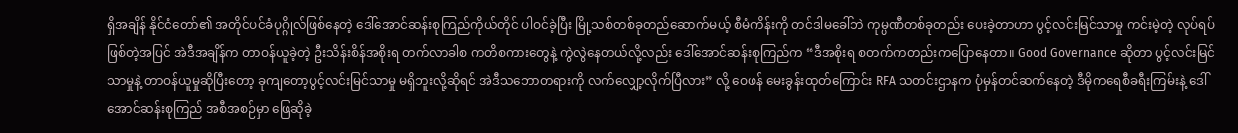ရှိအချိန် နိုင်ငံတော်၏ အတိုင်ပင်ခံပုဂ္ဂိုလ်ဖြစ်နေတဲ့ ဒေါ်အောင်ဆန်းစုကြည်ကိုယ်တိုင် ပါဝင်ခဲ့ပြီး မြို့သစ်တစ်ခုတည်ဆောက်မယ့် စီမံကိန်းကို တင်ဒါမခေါ်ဘဲ ကုမ္ပဏီတစ်ခုတည်း ပေးခဲ့တာဟာ ပွင့်လင်းမြင်သာမှု ကင်းမဲ့တဲ့ လုပ်ရပ်ဖြစ်တဲ့အပြင် အဲဒီအချိန်က တာဝန်ယူခဲ့တဲ့ ဦးသိန်းစိန်အစိုးရ တက်လာခါစ ကတိစကားတွေနဲ့ ကွဲလွဲနေတယ်လို့လည်း ဒေါ်အောင်ဆန်းစုကြည်က “ဒီအစိုးရ စတက်ကတည်းကပြောနေတာ။ Good Governance ဆိုတာ ပွင့်လင်းမြင်သာမှုနဲ့ တာဝန်ယူမှုဆိုပြီးတော့ ခုကျတော့ပွင့်လင်းမြင်သာမှု မရှိဘူးလို့ဆိုရင် အဲဒီသဘောတရားကို လက်လျှော့လိုက်ပြီလား” လို့ ဝေဖန် မေးခွန်းထုတ်ကြောင်း RFA သတင်းဌာနက ပုံမှန်တင်ဆက်နေတဲ့ ဒီမိုကရေစီခရီးကြမ်းနဲ့ ဒေါ်အောင်ဆန်းစုကြည် အစီအစဉ်မှာ ဖြေဆိုခဲ့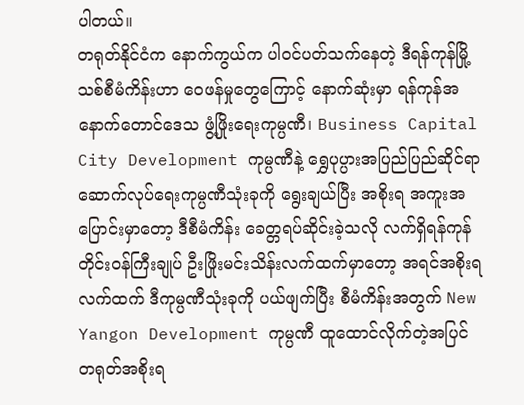ပါတယ်။
တရုတ်နိုင်ငံက နောက်ကွယ်က ပါဝင်ပတ်သက်နေတဲ့ ဒီရန်ကုန်မြို့သစ်စီမံကိန်းဟာ ဝေဖန်မှုတွေကြောင့် နောက်ဆုံးမှာ ရန်ကုန်အနောက်တောင်ဒေသ ဖွံ့ဖြိုးရေးကုမ္ပဏီ၊ Business Capital City Development ကုမ္ပဏီနဲ့ ရွှေပုပ္ပားအပြည်ပြည်ဆိုင်ရာ ဆောက်လုပ်ရေးကုမ္ပဏီသုံးခုကို ရွေးချယ်ပြီး အစိုးရ အကူးအပြောင်းမှာတော့ ဒီစီမံကိန်း ခေတ္တရပ်ဆိုင်းခဲ့သလို လက်ရှိရန်ကုန်တိုင်းဝန်ကြီးချုပ် ဦးဖြိုးမင်းသိန်းလက်ထက်မှာတော့ အရင်အစိုးရလက်ထက် ဒီကုမ္ပဏီသုံးခုကို ပယ်ဖျက်ပြီး စီမံကိန်းအတွက် New Yangon Development ကုမ္ပဏီ ထူထောင်လိုက်တဲ့အပြင် တရုတ်အစိုးရ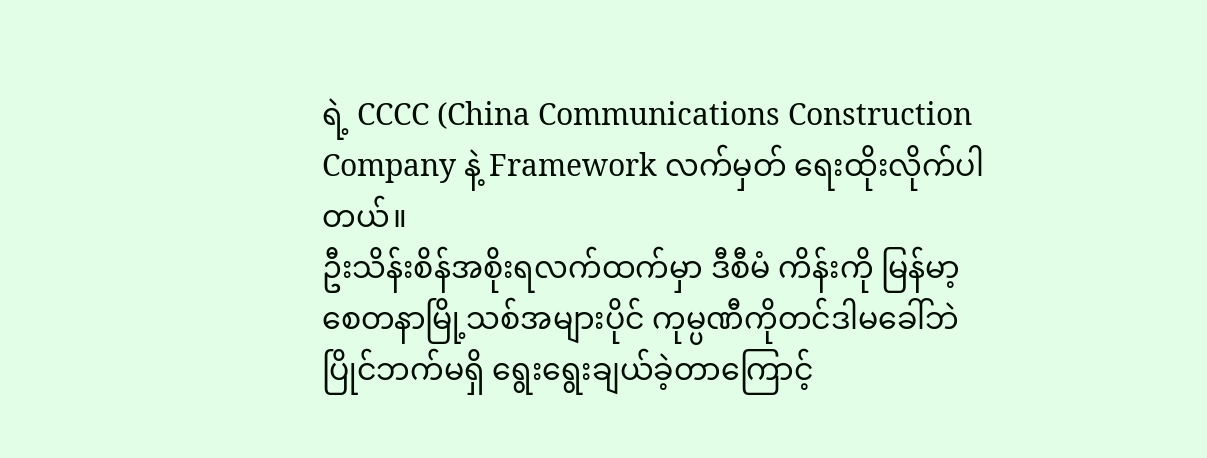ရဲ့ CCCC (China Communications Construction Company နဲ့ Framework လက်မှတ် ရေးထိုးလိုက်ပါတယ်။
ဦးသိန်းစိန်အစိုးရလက်ထက်မှာ ဒီစီမံ ကိန်းကို မြန်မာ့စေတနာမြို့သစ်အများပိုင် ကုမ္ပဏီကိုတင်ဒါမခေါ်ဘဲ ပြိုင်ဘက်မရှိ ရွေးရွေးချယ်ခဲ့တာကြောင့်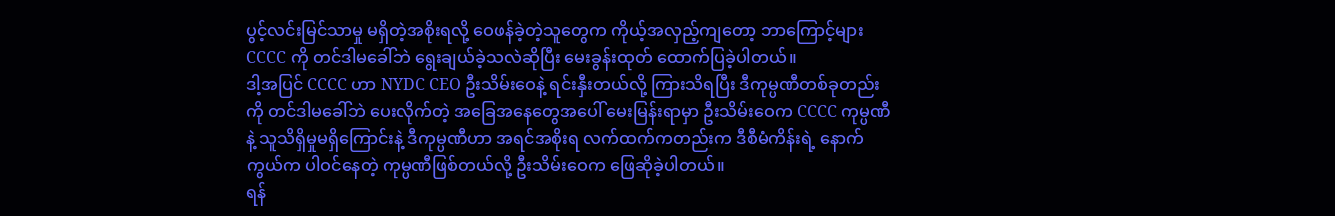ပွင့်လင်းမြင်သာမှု မရှိတဲ့အစိုးရလို့ ဝေဖန်ခဲ့တဲ့သူတွေက ကိုယ့်အလှည့်ကျတော့ ဘာကြောင့်များ CCCC ကို တင်ဒါမခေါ်ဘဲ ရွေးချယ်ခဲ့သလဲဆိုပြီး မေးခွန်းထုတ် ထောက်ပြခဲ့ပါတယ်။
ဒါ့အပြင် CCCC ဟာ NYDC CEO ဦးသိမ်းဝေနဲ့ ရင်းနှီးတယ်လို့ ကြားသိရပြီး ဒီကုမ္ပဏီတစ်ခုတည်းကို တင်ဒါမခေါ်ဘဲ ပေးလိုက်တဲ့ အခြေအနေတွေအပေါ် မေးမြန်းရာမှာ ဦးသိမ်းဝေက CCCC ကုမ္ပဏီနဲ့ သူသိရှိမှုမရှိကြောင်းနဲ့ ဒီကုမ္ပဏီဟာ အရင်အစိုးရ လက်ထက်ကတည်းက ဒီစီမံကိန်းရဲ့ နောက်ကွယ်က ပါဝင်နေတဲ့ ကုမ္ပဏီဖြစ်တယ်လို့ ဦးသိမ်းဝေက ဖြေဆိုခဲ့ပါတယ်။
ရန်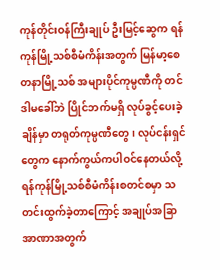ကုန်တိုင်းဝန်ကြီးချုပ် ဦးမြင့်ဆွေက ရန်ကုန်မြို့သစ်စီမံကိန်းအတွက် မြန်မာ့စေတနာမြို့သစ် အများပိုင်ကုမ္ပဏီကို တင်ဒါမခေါ်ဘဲ ပြိုင်ဘက်မရှိ လုပ်ခွင့်ပေးခဲ့ချိန်မှာ တရုတ်ကုမ္ပဏီတွေ၊ လုပ်ငန်းရှင်တွေက နောက်ကွယ်ကပါဝင်နေတယ်လို့ ရန်ကုန်မြို့သစ်စီမံကိန်းစတင်စမှာ သတင်းထွက်ခဲ့တာကြောင့် အချုပ်အခြာအာဏာအတွက်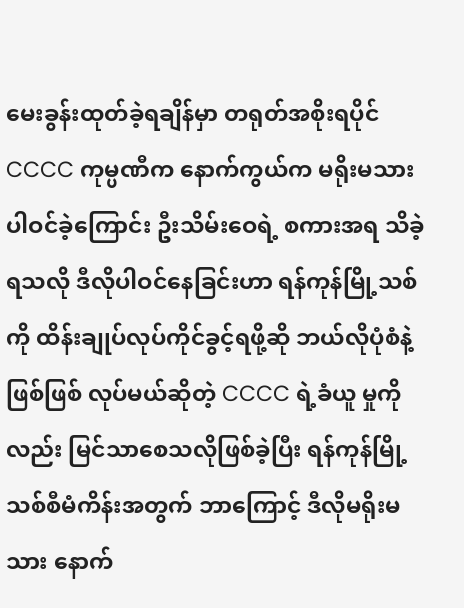မေးခွန်းထုတ်ခဲ့ရချိန်မှာ တရုတ်အစိုးရပိုင် CCCC ကုမ္ပဏီက နောက်ကွယ်က မရိုးမသားပါဝင်ခဲ့ကြောင်း ဦးသိမ်းဝေရဲ့ စကားအရ သိခဲ့ရသလို ဒီလိုပါဝင်နေခြင်းဟာ ရန်ကုန်မြို့သစ်ကို ထိန်းချုပ်လုပ်ကိုင်ခွင့်ရဖို့ဆို ဘယ်လိုပုံစံနဲ့ဖြစ်ဖြစ် လုပ်မယ်ဆိုတဲ့ CCCC ရဲ့ခံယူ မှုကိုလည်း မြင်သာစေသလိုဖြစ်ခဲ့ပြီး ရန်ကုန်မြို့သစ်စီမံကိန်းအတွက် ဘာကြောင့် ဒီလိုမရိုးမသား နောက်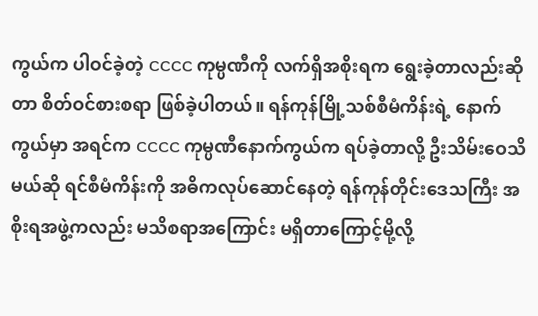ကွယ်က ပါဝင်ခဲ့တဲ့ CCCC ကုမ္ပဏီကို လက်ရှိအစိုးရက ရွေးခဲ့တာလည်းဆိုတာ စိတ်ဝင်စားစရာ ဖြစ်ခဲ့ပါတယ်။ ရန်ကုန်မြို့သစ်စီမံကိန်းရဲ့ နောက်ကွယ်မှာ အရင်က CCCC ကုမ္ပဏီနောက်ကွယ်က ရပ်ခဲ့တာလို့ ဦးသိမ်းဝေသိမယ်ဆို ရင်စီမံကိန်းကို အဓိကလုပ်ဆောင်နေတဲ့ ရန်ကုန်တိုင်းဒေသကြီး အစိုးရအဖွဲ့ကလည်း မသိစရာအကြောင်း မရှိတာကြောင့်မို့လို့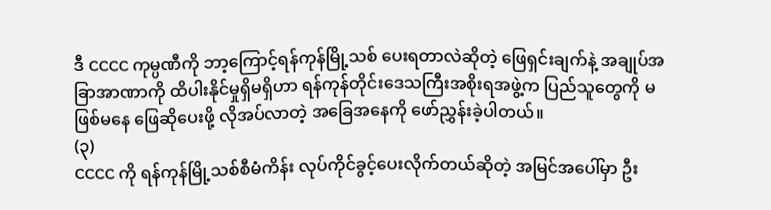ဒီ CCCC ကုမ္ပဏီကို ဘာ့ကြောင့်ရန်ကုန်မြို့သစ် ပေးရတာလဲဆိုတဲ့ ဖြေရှင်းချက်နဲ့ အချုပ်အခြာအာဏာကို ထိပါးနိုင်မှုရှိမရှိဟာ ရန်ကုန်တိုင်းဒေသကြီးအစိုးရအဖွဲ့က ပြည်သူတွေကို မဖြစ်မနေ ဖြေဆိုပေးဖို့ လိုအပ်လာတဲ့ အခြေအနေကို ဖော်ညွှန်းခဲ့ပါတယ်။
(၃)
CCCC ကို ရန်ကုန်မြို့သစ်စီမံကိန်း လုပ်ကိုင်ခွင့်ပေးလိုက်တယ်ဆိုတဲ့ အမြင်အပေါ်မှာ ဦး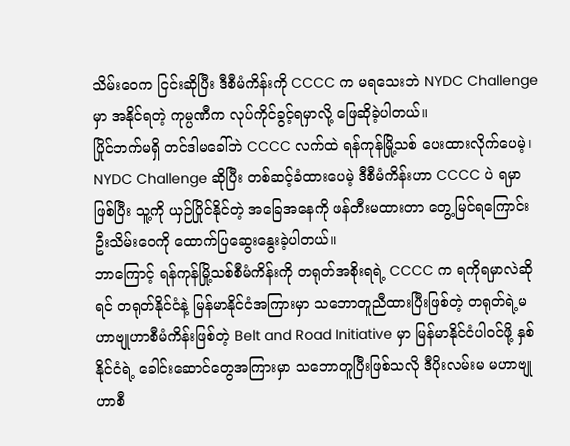သိမ်းဝေက ငြင်းဆိုပြီး ဒီစီမံကိန်းကို CCCC က မရသေးဘဲ NYDC Challenge မှာ အနိုင်ရတဲ့ ကုမ္ပဏီက လုပ်ကိုင်ခွင့်ရမှာလို့ ဖြေဆိုခဲ့ပါတယ်။
ပြိုင်ဘက်မရှိ တင်ဒါမခေါ်ဘဲ CCCC လက်ထဲ ရန်ကုန်မြို့သစ် ပေးထားလိုက်ပေမဲ့၊ NYDC Challenge ဆိုပြီး တစ်ဆင့်ခံထားပေမဲ့ ဒီစီမံကိန်းဟာ CCCC ပဲ ရမှာဖြစ်ပြီး သူ့ကို ယှဉ်ပြိုင်နိုင်တဲ့ အခြေအနေကို ဖန်တီးမထားတာ တွေ့မြင်ရကြောင်း ဦးသိမ်းဝေကို ထောက်ပြဆွေးနွေးခဲ့ပါတယ်။
ဘာကြောင့် ရန်ကုန်မြို့သစ်စီမံကိန်းကို တရုတ်အစိုးရရဲ့ CCCC က ရကိုရမှာလဲဆိုရင် တရုတ်နိုင်ငံနဲ့ မြန်မာနိုင်ငံအကြားမှာ သဘောတူညီထားပြီးဖြစ်တဲ့ တရုတ်ရဲ့မဟာဗျုဟာစီမံကိန်းဖြစ်တဲ့ Belt and Road Initiative မှာ မြန်မာနိုင်ငံပါဝင်ဖို့ နှစ်နိုင်ငံရဲ့ ခေါင်းဆောင်တွေအကြားမှာ သဘောတူပြီးဖြစ်သလို ဒီပိုးလမ်းမ မဟာဗျုဟာစီ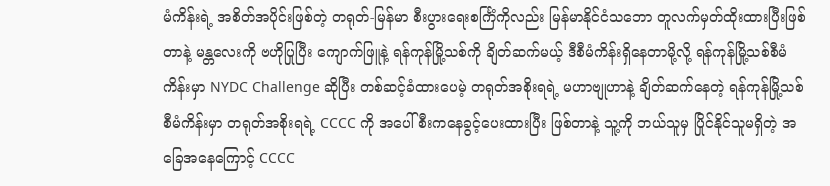မံကိန်းရဲ့ အစိတ်အပိုင်းဖြစ်တဲ့ တရုတ်-မြန်မာ စီးပွားရေးစင်္ကြံကိုလည်း မြန်မာနိုင်ငံသဘော တူလက်မှတ်ထိုးထားပြီးဖြစ်တာနဲ့ မန္တလေးကို ဗဟိုပြုပြီး ကျောက်ဖြူနဲ့ ရန်ကုန်မြို့သစ်ကို ချိတ်ဆက်မယ့် ဒီစီမံကိန်းရှိနေတာမို့လို့ ရန်ကုန်မြို့သစ်စီမံကိန်းမှာ NYDC Challenge ဆိုပြီး တစ်ဆင့်ခံထားပေမဲ့ တရုတ်အစိုးရရဲ့ မဟာဗျုဟာနဲ့ ချိတ်ဆက်နေတဲ့ ရန်ကုန်မြို့သစ်စီမံကိန်းမှာ တရုတ်အစိုးရရဲ့ CCCC ကို အပေါ်စီးကနေခွင့်ပေးထားပြီး ဖြစ်တာနဲ့ သူ့ကို ဘယ်သူမှ ပြိုင်နိုင်သူမရှိတဲ့ အခြေအနေကြောင့် CCCC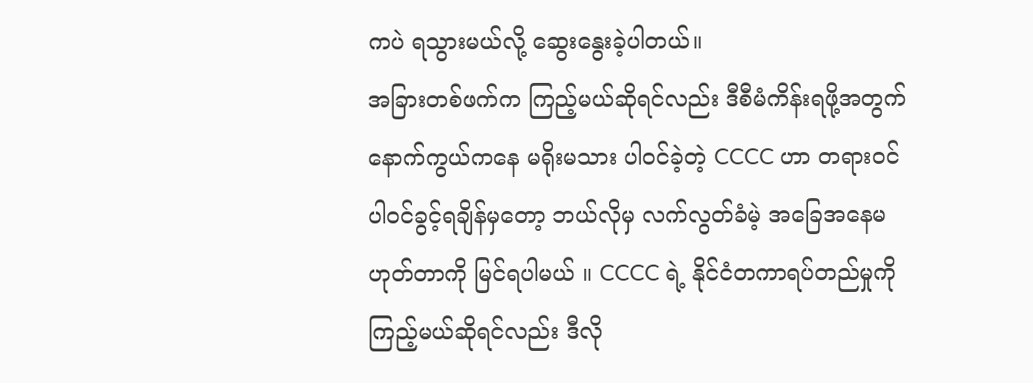ကပဲ ရသွားမယ်လို့ ဆွေးနွေးခဲ့ပါတယ်။
အခြားတစ်ဖက်က ကြည့်မယ်ဆိုရင်လည်း ဒီစီမံကိန်းရဖို့အတွက် နောက်ကွယ်ကနေ မရိုးမသား ပါဝင်ခဲ့တဲ့ CCCC ဟာ တရားဝင် ပါဝင်ခွင့်ရချိန်မှတော့ ဘယ်လိုမှ လက်လွတ်ခံမဲ့ အခြေအနေမဟုတ်တာကို မြင်ရပါမယ် ။ CCCC ရဲ့ နိုင်ငံတကာရပ်တည်မှုကို ကြည့်မယ်ဆိုရင်လည်း ဒီလို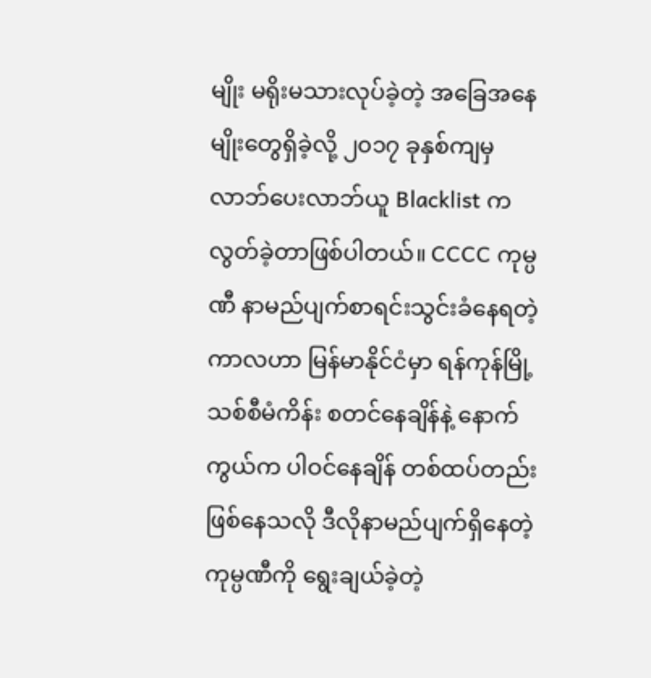မျိုး မရိုးမသားလုပ်ခဲ့တဲ့ အခြေအနေမျိုးတွေရှိခဲ့လို့ ၂၀၁၇ ခုနှစ်ကျမှ လာဘ်ပေးလာဘ်ယူ Blacklist က လွတ်ခဲ့တာဖြစ်ပါတယ်။ CCCC ကုမ္ပဏီ နာမည်ပျက်စာရင်းသွင်းခံနေရတဲ့ကာလဟာ မြန်မာနိုင်ငံမှာ ရန်ကုန်မြို့သစ်စီမံကိန်း စတင်နေချိန်နဲ့ နောက်ကွယ်က ပါဝင်နေချိန် တစ်ထပ်တည်းဖြစ်နေသလို ဒီလိုနာမည်ပျက်ရှိနေတဲ့ ကုမ္ပဏီကို ရွေးချယ်ခဲ့တဲ့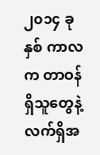၂၀၁၄ ခုနှစ် ကာလက တာဝန်ရှိသူတွေနဲ့ လက်ရှိအ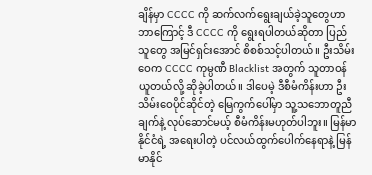ချိန်မှာ CCCC ကို ဆက်လက်ရွေးချယ်ခဲ့သူတွေဟာ ဘာကြောင့် ဒီ CCCC ကို ရွေးရပါတယ်ဆိုတာ ပြည်သူတွေ အမြင်ရှင်းအောင် စိစစ်သင့်ပါတယ်။ ဦးသိမ်းဝေက CCCC ကုမ္ပဏီ Blacklist အတွက် သူတာဝန်ယူတယ်လို့ ဆိုခဲ့ပါတယ်။ ဒါပေမဲ့ ဒီစီမံကိန်းဟာ ဦးသိမ်းဝေပိုင်ဆိုင်တဲ့ မြေကွက်ပေါ်မှာ သူ့သဘောတူညီချက်နဲ့ လုပ်ဆောင်မယ့် စီမံကိန်းမဟုတ်ပါဘူး။ မြန်မာနိုင်ငံရဲ့ အရေးပါတဲ့ ပင်လယ်ထွက်ပေါက်နေရာနဲ့ မြန်မာနိုင်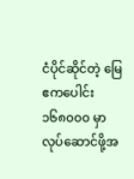ငံပိုင်ဆိုင်တဲ့ မြေဧကပေါင်း ၁၆၈၀၀၀ မှာ လုပ်ဆောင်ဖို့အ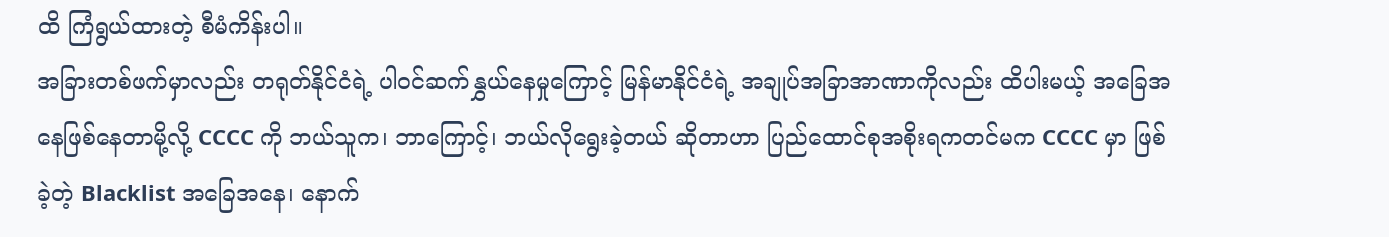ထိ ကြံရွယ်ထားတဲ့ စီမံကိန်းပါ။
အခြားတစ်ဖက်မှာလည်း တရုတ်နိုင်ငံရဲ့ ပါဝင်ဆက်နွှယ်နေမှုကြောင့် မြန်မာနိုင်ငံရဲ့ အချုပ်အခြာအာဏာကိုလည်း ထိပါးမယ့် အခြေအနေဖြစ်နေတာမို့လို့ CCCC ကို ဘယ်သူက၊ ဘာကြောင့်၊ ဘယ်လိုရွေးခဲ့တယ် ဆိုတာဟာ ပြည်ထောင်စုအစိုးရကတင်မက CCCC မှာ ဖြစ်ခဲ့တဲ့ Blacklist အခြေအနေ၊ နောက်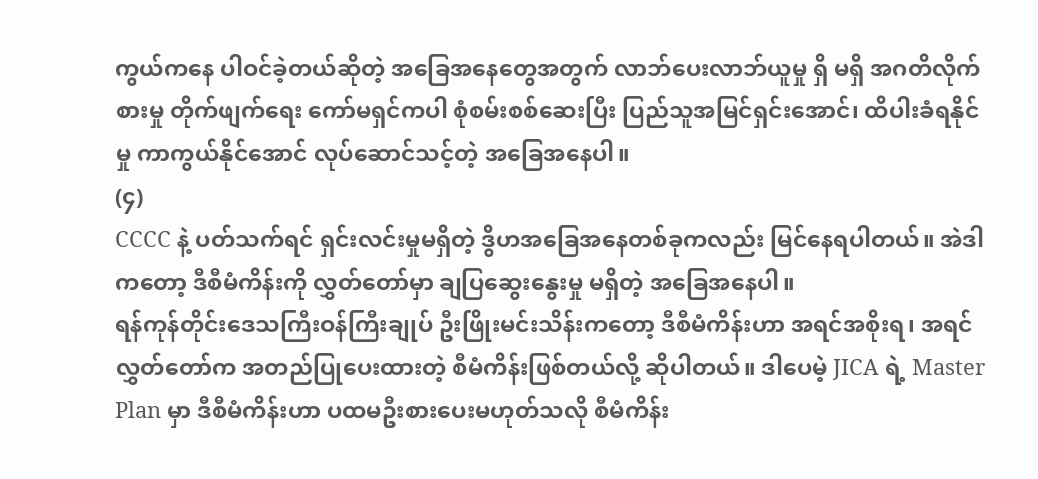ကွယ်ကနေ ပါဝင်ခဲ့တယ်ဆိုတဲ့ အခြေအနေတွေအတွက် လာဘ်ပေးလာဘ်ယူမှု ရှိ မရှိ အဂတိလိုက်စားမှု တိုက်ဖျက်ရေး ကော်မရှင်ကပါ စုံစမ်းစစ်ဆေးပြီး ပြည်သူအမြင်ရှင်းအောင်၊ ထိပါးခံရနိုင်မှု ကာကွယ်နိုင်အောင် လုပ်ဆောင်သင့်တဲ့ အခြေအနေပါ။
(၄)
CCCC နဲ့ ပတ်သက်ရင် ရှင်းလင်းမှုမရှိတဲ့ ဒွိဟအခြေအနေတစ်ခုကလည်း မြင်နေရပါတယ်။ အဲဒါကတော့ ဒီစီမံကိန်းကို လွှတ်တော်မှာ ချပြဆွေးနွေးမှု မရှိတဲ့ အခြေအနေပါ။
ရန်ကုန်တိုင်းဒေသကြီးဝန်ကြီးချုပ် ဦးဖြိုးမင်းသိန်းကတော့ ဒီစီမံကိန်းဟာ အရင်အစိုးရ၊ အရင်လွှတ်တော်က အတည်ပြုပေးထားတဲ့ စီမံကိန်းဖြစ်တယ်လို့ ဆိုပါတယ်။ ဒါပေမဲ့ JICA ရဲ့ Master Plan မှာ ဒီစီမံကိန်းဟာ ပထမဦးစားပေးမဟုတ်သလို စီမံကိန်း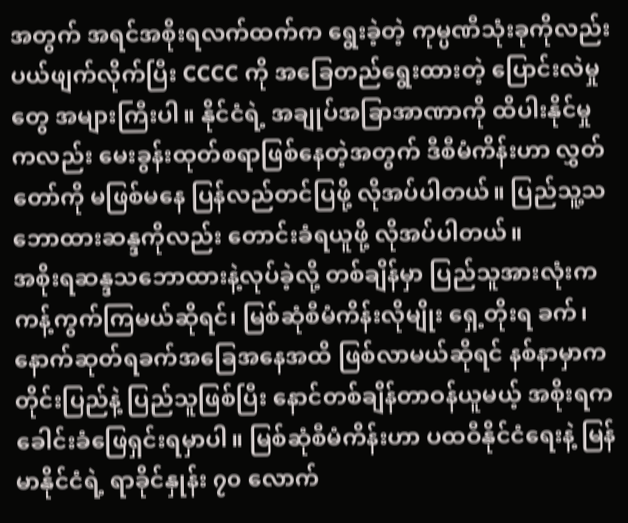အတွက် အရင်အစိုးရလက်ထက်က ရွေးခဲ့တဲ့ ကုမ္ပဏီသုံးခုကိုလည်း ပယ်ဖျက်လိုက်ပြီး CCCC ကို အခြေတည်ရွေးထားတဲ့ ပြောင်းလဲမှုတွေ အများကြီးပါ။ နိုင်ငံရဲ့ အချုပ်အခြာအာဏာကို ထိပါးနိုင်မှုကလည်း မေးခွန်းထုတ်စရာဖြစ်နေတဲ့အတွက် ဒီစီမံကိန်းဟာ လွှတ်တော်ကို မဖြစ်မနေ ပြန်လည်တင်ပြဖို့ လိုအပ်ပါတယ်။ ပြည်သူ့သဘောထားဆန္ဒကိုလည်း တောင်းခံရယူဖို့ လိုအပ်ပါတယ်။
အစိုးရဆန္ဒသဘောထားနဲ့လုပ်ခဲ့လို့ တစ်ချိန်မှာ ပြည်သူအားလုံးက ကန့်ကွက်ကြမယ်ဆိုရင်၊ မြစ်ဆုံစီမံကိန်းလိုမျိုး ရှေ့တိုးရ ခက်၊ နောက်ဆုတ်ရခက်အခြေအနေအထိ ဖြစ်လာမယ်ဆိုရင် နစ်နာမှာက တိုင်းပြည်နဲ့ ပြည်သူဖြစ်ပြီး နောင်တစ်ချိန်တာဝန်ယူမယ့် အစိုးရက ခေါင်းခံဖြေရှင်းရမှာပါ။ မြစ်ဆုံစီမံကိန်းဟာ ပထဝီနိုင်ငံရေးနဲ့ မြန်မာနိုင်ငံရဲ့ ရာခိုင်နှုန်း ၇၀ လောက်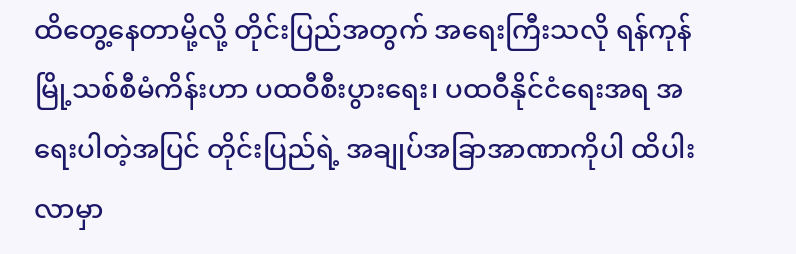ထိတွေ့နေတာမို့လို့ တိုင်းပြည်အတွက် အရေးကြီးသလို ရန်ကုန်မြို့သစ်စီမံကိန်းဟာ ပထဝီစီးပွားရေး၊ ပထဝီနိုင်ငံရေးအရ အရေးပါတဲ့အပြင် တိုင်းပြည်ရဲ့ အချုပ်အခြာအာဏာကိုပါ ထိပါးလာမှာ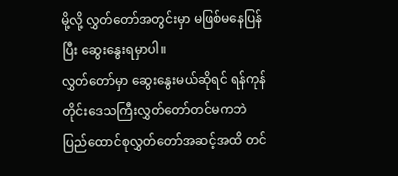မို့လို့ လွှတ်တော်အတွင်းမှာ မဖြစ်မနေပြန်ပြီး ဆွေးနွေးရမှာပါ။
လွှတ်တော်မှာ ဆွေးနွေးမယ်ဆိုရင် ရန်ကုန်တိုင်းဒေသကြီးလွှတ်တော်တင်မကဘဲ ပြည်ထောင်စုလွှတ်တော်အဆင့်အထိ တင်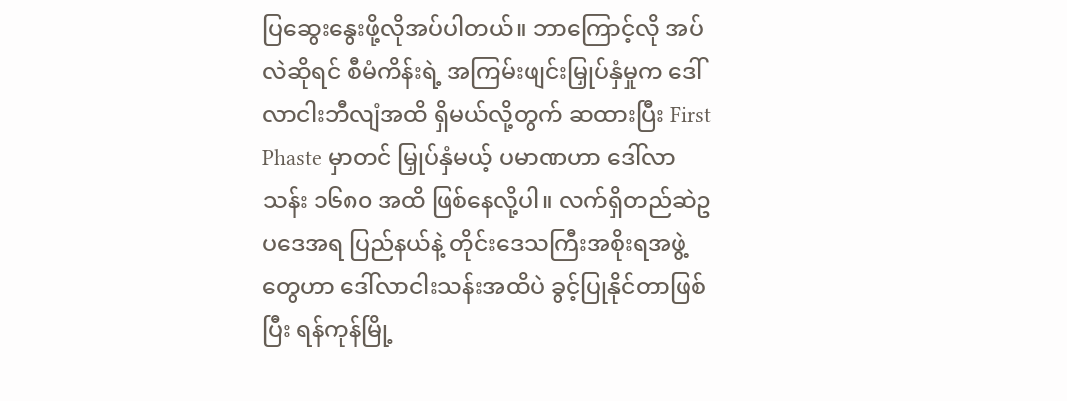ပြဆွေးနွေးဖို့လိုအပ်ပါတယ်။ ဘာကြောင့်လို အပ်လဲဆိုရင် စီမံကိန်းရဲ့ အကြမ်းဖျင်းမြှုပ်နှံမှုက ဒေါ်လာငါးဘီလျံအထိ ရှိမယ်လို့တွက် ဆထားပြီး First Phaste မှာတင် မြှုပ်နှံမယ့် ပမာဏဟာ ဒေါ်လာသန်း ၁၆၈၀ အထိ ဖြစ်နေလို့ပါ။ လက်ရှိတည်ဆဲဥပဒေအရ ပြည်နယ်နဲ့ တိုင်းဒေသကြီးအစိုးရအဖွဲ့တွေဟာ ဒေါ်လာငါးသန်းအထိပဲ ခွင့်ပြုနိုင်တာဖြစ်ပြီး ရန်ကုန်မြို့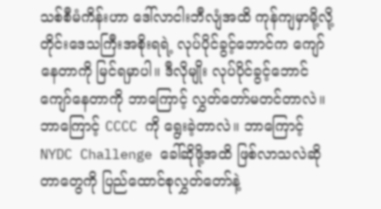သစ်စီမံကိန်းဟာ ဒေါ်လာငါးဘီလျံအထိ ကုန်ကျမှာမို့လို့ တိုင်းဒေသကြီးအစိုးရရဲ့ လုပ်ပိုင်ခွင့်ဘောင်က ကျော်နေတာကို မြင်ရမှာပါ။ ဒီလိုမျိုး လုပ်ပိုင်ခွင့်ဘောင်ကျော်နေတာကို ဘာကြောင့် လွှတ်တော်မတင်တာလဲ။ ဘာကြောင့် CCCC ကို ရွေးခဲ့တာလဲ။ ဘာကြောင့် NYDC Challenge ခေါ်ဆိုဖို့အထိ ဖြစ်လာသလဲဆိုတာတွေကို ပြည်ထောင်စုလွှတ်တော်နဲ့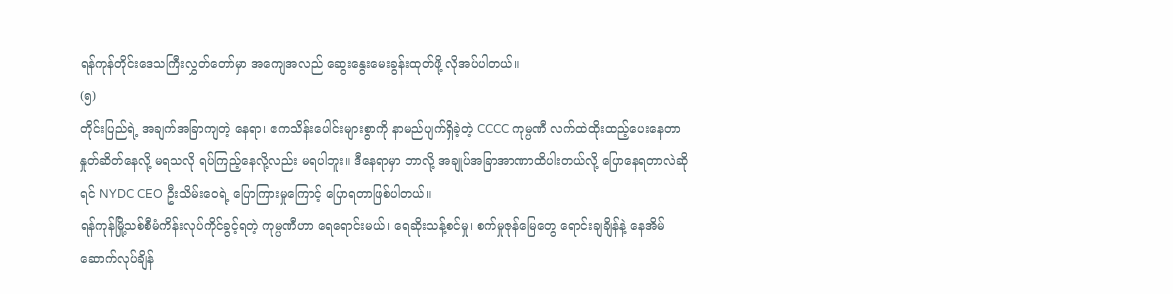ရန်ကုန်တိုင်းဒေသကြီးလွှတ်တော်မှာ အကျေအလည် ဆွေးနွေးမေးခွန်းထုတ်ဖို့ လိုအပ်ပါတယ်။
(၅)
တိုင်းပြည်ရဲ့ အချက်အခြာကျတဲ့ နေရာ၊ ဧကသိန်းပေါင်းများစွာကို နာမည်ပျက်ရှိခဲ့တဲ့ CCCC ကုမ္ပဏီ လက်ထဲထိုးထည့်ပေးနေတာ နှုတ်ဆိတ်နေလို့ မရသလို ရပ်ကြည့်နေလို့လည်း မရပါဘူး။ ဒီနေရာမှာ ဘာလို့ အချုပ်အခြာအာဏာထိပါးတယ်လို့ ပြောနေရတာလဲဆိုရင် NYDC CEO ဦးသိမ်းဝေရဲ့ ပြောကြားမှုကြောင့် ပြောရတာဖြစ်ပါတယ်။
ရန်ကုန်မြို့သစ်စီမံကိန်းလုပ်ကိုင်ခွင့်ရတဲ့ ကုမ္ပဏီဟာ ရေရောင်းမယ်၊ ရေဆိုးသန့်စင်မှု၊ စက်မှုဇုန်မြေတွေ ရောင်းချချိန်နဲ့ နေအိမ်ဆောက်လုပ်ချိန်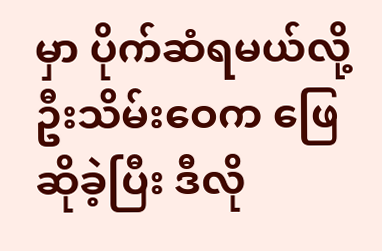မှာ ပိုက်ဆံရမယ်လို့ ဦးသိမ်းဝေက ဖြေဆိုခဲ့ပြီး ဒီလို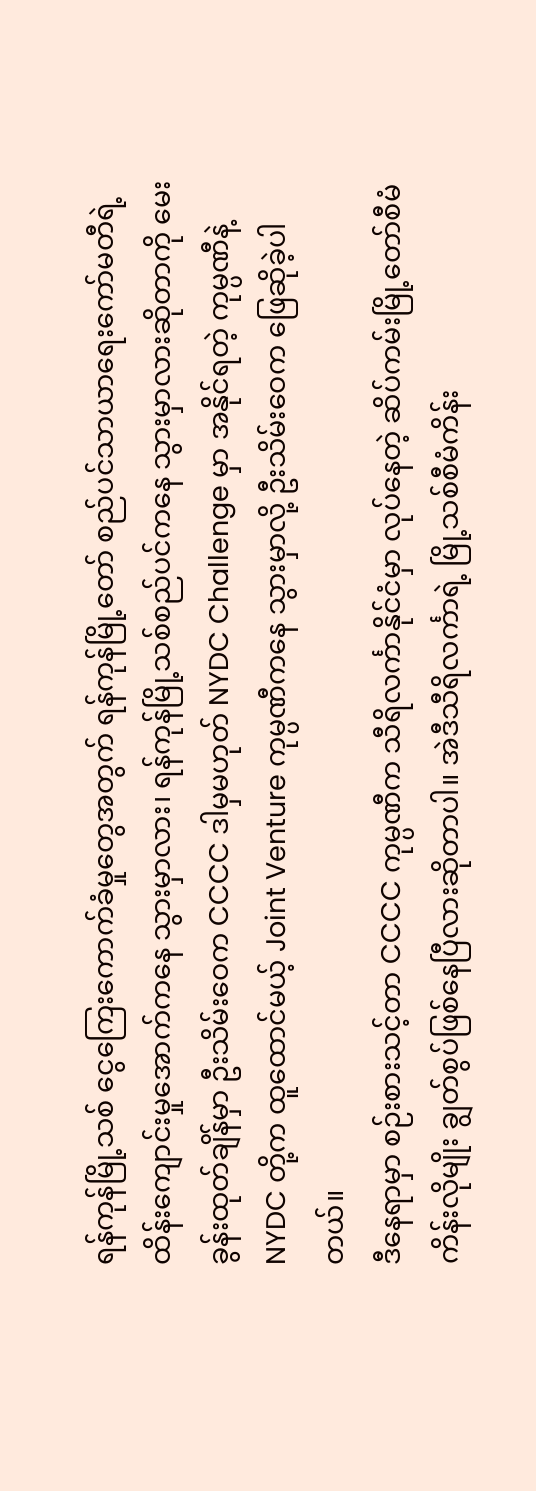ရန်ကုန်မြို့သစ် ငွေကြေးကောက်ခံမှုတွေအတွက် ရန်ကုန်မြို့တော် စည်ပင်သာယာရေးကော်မတီရဲ့ ထိန်းကျောင်းမှုအောက်ကနေ သွားမှာလား၊ ရန်ကုန်မြို့သစ်စည်ပင်ကနေ သွားမှာလားဆိုတာကို မေးခွန်းထုတ်ချိန်မှာ ဦးသိမ်းဝေက CCCC ဒါမှမဟုတ် NYDC Challenge မှာ အနိုင်ရတဲ့ ကုမ္ပဏီနဲ့ NYDC တို့က ထူထောင်မယ့် Joint Venture ကုမ္ပဏီကနေ သွားမှာလို့ ဦးသိမ်းဝေက ဖြေဆိုခဲ့ပါတယ်။
ဒီနေရာမှာ စဉ်းစားသင့်တာ CCCC ကုမ္ပဏီက သီရိလင်္ကာနိုင်ငံမှာ လုပ်နေတဲ့ ဆိပ်ကမ်းမြို့တော်စီမံကိန်းလိုမျိုး ချွတ်စွပ်ဖြစ်နေပြီလားဆိုတာပါ။ အဲဒီသီရိလင်္ကာရဲ့ မြို့သစ်စီမံကိန်း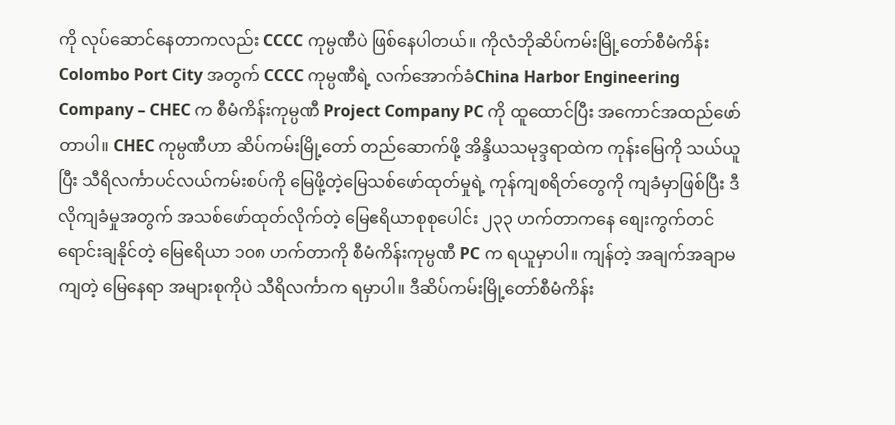ကို လုပ်ဆောင်နေတာကလည်း CCCC ကုမ္ပဏီပဲ ဖြစ်နေပါတယ်။ ကိုလံဘိုဆိပ်ကမ်းမြို့တော်စီမံကိန်း Colombo Port City အတွက် CCCC ကုမ္ပဏီရဲ့ လက်အောက်ခံChina Harbor Engineering Company – CHEC က စီမံကိန်းကုမ္ပဏီ Project Company PC ကို ထူထောင်ပြီး အကောင်အထည်ဖော်တာပါ။ CHEC ကုမ္ပဏီဟာ ဆိပ်ကမ်းမြို့တော် တည်ဆောက်ဖို့ အိန္ဒိယသမုဒ္ဒရာထဲက ကုန်းမြေကို သယ်ယူပြီး သီရိလင်္ကာပင်လယ်ကမ်းစပ်ကို မြေဖို့တဲ့မြေသစ်ဖော်ထုတ်မှုရဲ့ ကုန်ကျစရိတ်တွေကို ကျခံမှာဖြစ်ပြီး ဒီလိုကျခံမှုအတွက် အသစ်ဖော်ထုတ်လိုက်တဲ့ မြေဧရိယာစုစုပေါင်း ၂၃၃ ဟက်တာကနေ စျေးကွက်တင်ရောင်းချနိုင်တဲ့ မြေဧရိယာ ၁၀၈ ဟက်တာကို စီမံကိန်းကုမ္ပဏီ PC က ရယူမှာပါ။ ကျန်တဲ့ အချက်အချာမကျတဲ့ မြေနေရာ အများစုကိုပဲ သီရိလင်္ကာက ရမှာပါ။ ဒီဆိပ်ကမ်းမြို့တော်စီမံကိန်း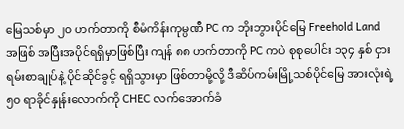မြေသစ်မှာ ၂၀ ဟက်တာကို စီမံကိန်းကုမ္ပဏီ PC က ဘိုးဘွားပိုင်မြေ Freehold Land အဖြစ် အပြီးအပိုင်ရရှိမှာဖြစ်ပြီး ကျန် ၈၈ ဟက်တာကို PC ကပဲ စုစုပေါင်း ၁၃၄ နှစ် ငှားရမ်းစာချုပ်နဲ့ ပိုင်ဆိုင်ခွင့် ရရှိသွားမှာ ဖြစ်တာမို့လို့ ဒီဆိပ်ကမ်းမြို့သစ်ပိုင်မြေ အားလုံးရဲ့ ၅၀ ရာခိုင်နှုန်းလောက်ကို CHEC လက်အောက်ခံ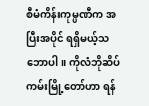စီမံကိန်းကုမ္ပဏီက အပြီးအပိုင် ရရှိမယ့်သဘောပါ။ ကိုလံဘိုဆိပ်ကမ်းမြို့တော်ဟာ ရန်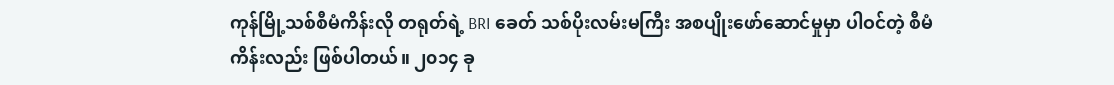ကုန်မြို့သစ်စီမံကိန်းလို တရုတ်ရဲ့ BRI ခေတ် သစ်ပိုးလမ်းမကြီး အစပျိုးဖော်ဆောင်မှုမှာ ပါဝင်တဲ့ စီမံကိန်းလည်း ဖြစ်ပါတယ်။ ၂၀၁၄ ခု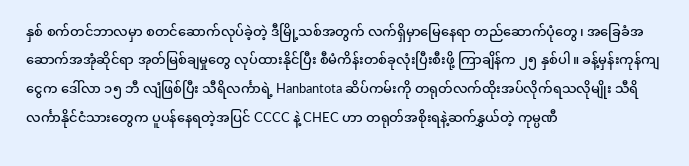နှစ် စက်တင်ဘာလမှာ စတင်ဆောက်လုပ်ခဲ့တဲ့ ဒီမြို့သစ်အတွက် လက်ရှိမှာမြေနေရာ တည်ဆောက်ပုံတွေ၊ အခြေခံအဆောက်အအုံဆိုင်ရာ အုတ်မြစ်ချမှုတွေ လုပ်ထားနိုင်ပြီး စီမံကိန်းတစ်ခုလုံးပြီးစီးဖို့ ကြာချိန်က ၂၅ နှစ်ပါ။ ခန့်မှန်းကုန်ကျငွေက ဒေါ်လာ ၁၅ ဘီ လျံဖြစ်ပြီး သီရိလင်္ကာရဲ့ Hanbantota ဆိပ်ကမ်းကို တရုတ်လက်ထိုးအပ်လိုက်ရသလိုမျိုး သီရိလင်္ကာနိုင်ငံသားတွေက ပူပန်နေရတဲ့အပြင် CCCC နဲ့ CHEC ဟာ တရုတ်အစိုးရနဲ့ဆက်နွှယ်တဲ့ ကုမ္ပဏီ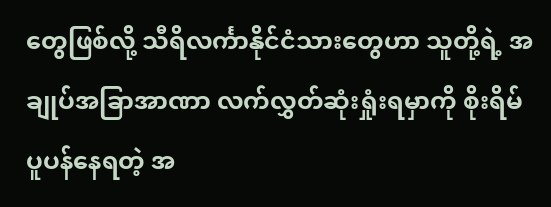တွေဖြစ်လို့ သီရိလင်္ကာနိုင်ငံသားတွေဟာ သူတို့ရဲ့ အချုပ်အခြာအာဏာ လက်လွှတ်ဆုံးရှုံးရမှာကို စိုးရိမ်ပူပန်နေရတဲ့ အ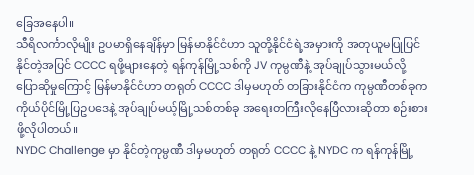ခြေအနေပါ။
သီရိလင်္ကာလိုမျိုး ဥပမာရှိနေချိန်မှာ မြန်မာနိုင်ငံဟာ သူတို့နိုင်ငံရဲ့အမှားကို အတုယူမပြုပြင်နိုင်တဲ့အပြင် CCCC ရဖို့များနေတဲ့ ရန်ကုန်မြို့သစ်ကို JV ကုမ္ပဏီနဲ့ အုပ်ချုပ်သွားမယ်လို့ ပြောဆိုမှုကြောင့် မြန်မာနိုင်ငံဟာ တရုတ် CCCC ဒါမှမဟုတ် တခြားနိုင်ငံက ကုမ္ပဏီတစ်ခုက ကိုယ်ပိုင်မြို့ပြဥပဒေနဲ့ အုပ်ချုပ်မယ့်မြို့သစ်တစ်ခု အရေးတကြီးလိုနေပြီလားဆိုတာ စဉ်းစားဖို့လိုပါတယ်။
NYDC Challenge မှာ နိုင်တဲ့ကုမ္ပဏီ ဒါမှမဟုတ် တရုတ် CCCC နဲ့ NYDC က ရန်ကုန်မြို့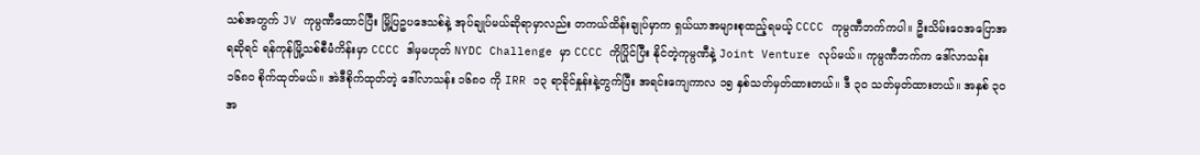သစ်အတွက် JV ကုမ္ပဏီထောင်ပြီး မြို့ပြဥပဒေသစ်နဲ့ အုပ်ချုပ်မယ်ဆိုရာမှာလည်း တကယ်ထိန်းချုပ်မှာက ရှယ်ယာအများစုထည့်ရမယ့် CCCC ကုမ္ပဏီဘက်ကပါ။ ဦးသိမ်းဝေအပြောအရဆိုရင် ရန်ကုန်မြို့သစ်စီမံကိန်းမှာ CCCC ဒါမှမဟုတ် NYDC Challenge မှာ CCCC ကိုပြိုင်ပြီး နိုင်တဲ့ကုမ္ပဏီနဲ့ Joint Venture လုပ်မယ်။ ကုမ္ပဏီဘက်က ဒေါ်လာသန်း ၁၆၈၀ စိုက်ထုတ်မယ်။ အဲဒီစိုက်ထုတ်တဲ့ ဒေါ်လာသန်း ၁၆၈၀ ကို IRR ၁၃ ရာခိုင်နှုန်းနဲ့တွက်ပြီး အရင်းကျေကာလ ၁၅ နှစ်သတ်မှတ်ထားတယ်။ ဒီ ၃၀ သတ်မှတ်ထားတယ်။ အနှစ် ၃၀ အ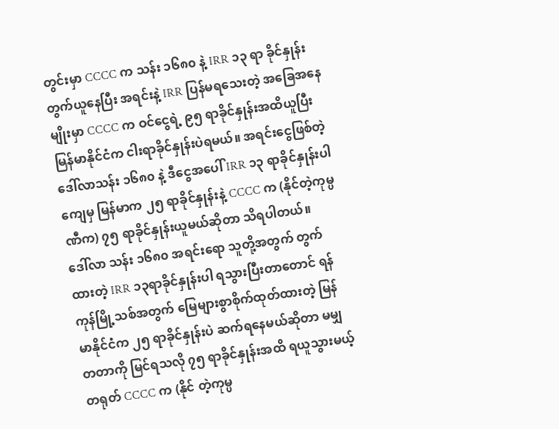တွင်းမှာ CCCC က သန်း ၁၆၈၀ နဲ့ IRR ၁၃ ရာ ခိုင်နှုန်းတွက်ယူနေပြီး အရင်းနဲ့ IRR ပြန်မရသေးတဲ့ အခြေအနေမျိုးမှာ CCCC က ဝင်ငွေရဲ့ ၉၅ ရာခိုင်နှုန်းအထိယူပြီး မြန်မာနိုင်ငံက ငါးရာခိုင်နှုန်းပဲရမယ်။ အရင်းငွေဖြစ်တဲ့ ဒေါ်လာသန်း ၁၆၈၀ နဲ့ ဒီငွေအပေါ် IRR ၁၃ ရာခိုင်နှုန်းပါကျေမှ မြန်မာက ၂၅ ရာခိုင်နှုန်းနဲ့ CCCC က (နိုင်တဲ့ကုမ္ပဏီက) ၇၅ ရာခိုင်နှုန်းယူမယ်ဆိုတာ သိရပါတယ်။
ဒေါ်လာ သန်း ၁၆၈၀ အရင်းရော သူတို့အတွက် တွက်ထားတဲ့ IRR ၁၃ရာခိုင်နှုန်းပါ ရသွားပြီးတာတောင် ရန်ကုန်မြို့သစ်အတွက် မြေများစွာစိုက်ထုတ်ထားတဲ့ မြန်မာနိုင်ငံက ၂၅ ရာခိုင်နှုန်းပဲ ဆက်ရနေမယ်ဆိုတာ မမျှတတာကို မြင်ရသလို ၇၅ ရာခိုင်နှုန်းအထိ ရယူသွားမယ့် တရုတ် CCCC က (နိုင် တဲ့ကုမ္ပ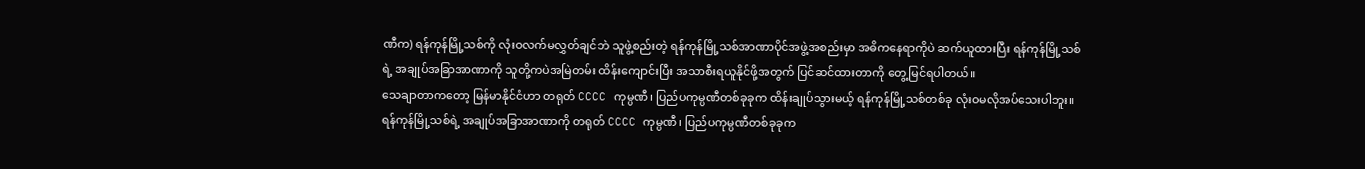ဏီက) ရန်ကုန်မြို့သစ်ကို လုံးဝလက်မလွှတ်ချင်ဘဲ သူဖွဲ့စည်းတဲ့ ရန်ကုန်မြို့သစ်အာဏာပိုင်အဖွဲ့အစည်းမှာ အဓိကနေရာကိုပဲ ဆက်ယူထားပြီး ရန်ကုန်မြို့သစ်ရဲ့ အချုပ်အခြာအာဏာကို သူတို့ကပဲအမြဲတမ်း ထိန်းကျောင်းပြီး အသာစီးရယူနိုင်ဖို့အတွက် ပြင်ဆင်ထားတာကို တွေ့မြင်ရပါတယ်။
သေချာတာကတော့ မြန်မာနိုင်ငံဟာ တရုတ် CCCC ကုမ္ပဏီ၊ ပြည်ပကုမ္ပဏီတစ်ခုခုက ထိန်းချုပ်သွားမယ့် ရန်ကုန်မြို့သစ်တစ်ခု လုံးဝမလိုအပ်သေးပါဘူး။ ရန်ကုန်မြို့သစ်ရဲ့ အချုပ်အခြာအာဏာကို တရုတ် CCCC ကုမ္ပဏီ၊ ပြည်ပကုမ္ပဏီတစ်ခုခုက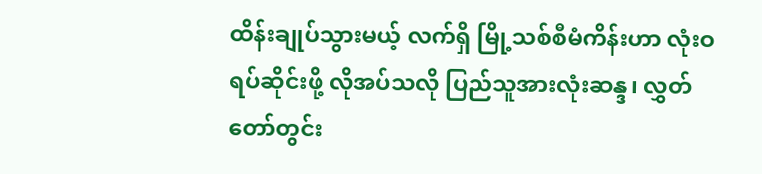ထိန်းချုပ်သွားမယ့် လက်ရှိ မြို့သစ်စီမံကိန်းဟာ လုံးဝရပ်ဆိုင်းဖို့ လိုအပ်သလို ပြည်သူအားလုံးဆန္ဒ၊ လွှတ်တော်တွင်း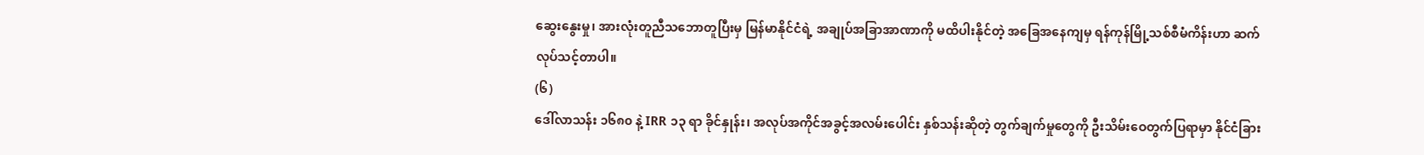ဆွေးနွေးမှု၊ အားလုံးတူညီသဘောတူပြီးမှ မြန်မာနိုင်ငံရဲ့ အချုပ်အခြာအာဏာကို မထိပါးနိုင်တဲ့ အခြေအနေကျမှ ရန်ကုန်မြို့သစ်စီမံကိန်းဟာ ဆက်လုပ်သင့်တာပါ။
(၆)
ဒေါ်လာသန်း ၁၆၈၀ နဲ့ IRR ၁၃ ရာ ခိုင်နှုန်း၊ အလုပ်အကိုင်အခွင့်အလမ်းပေါင်း နှစ်သန်းဆိုတဲ့ တွက်ချက်မှုတွေကို ဦးသိမ်းဝေတွက်ပြရာမှာ နိုင်ငံခြား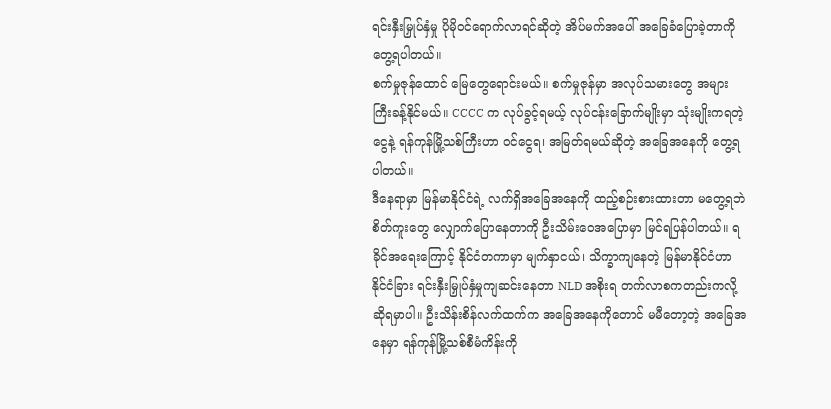ရင်းနှီးမြှုပ်နှံမှု ပိုမိုဝင်ရောက်လာရင်ဆိုတဲ့ အိပ်မက်အပေါ် အခြေခံပြောခဲ့တာကို တွေ့ရပါတယ်။
စက်မှုဇုန်ထောင် မြေတွေရောင်းမယ်။ စက်မှုဇုန်မှာ အလုပ်သမားတွေ အများကြီးခန့်နိုင်မယ်။ CCCC က လုပ်ခွင့်ရမယ့် လုပ်ငန်းခြောက်မျိုးမှာ သုံးမျိုးကရတဲ့ငွေနဲ့ ရန်ကုန်မြို့သစ်ကြီးဟာ ဝင်ငွေရ၊ အမြတ်ရမယ်ဆိုတဲ့ အခြေအနေကို တွေ့ရပါတယ်။
ဒီနေရာမှာ မြန်မာနိုင်ငံရဲ့ လက်ရှိအခြေအနေကို ထည့်စဉ်းစားထားတာ မတွေ့ရဘဲ စိတ်ကူးတွေ လျှောက်ပြောနေတာကို ဦးသိမ်းဝေအပြောမှာ မြင်ရပြန်ပါတယ်။ ရခိုင်အရေးကြောင့် နိုင်ငံတကာမှာ မျက်နှာငယ်၊ သိက္ခာကျနေတဲ့ မြန်မာနိုင်ငံဟာ နိုင်ငံခြား ရင်းနှီးမြှုပ်နှံမှုကျဆင်းနေတာ NLD အစိုးရ တက်လာစကတည်းကလို့ ဆိုရမှာပါ။ ဦးသိန်းစိန်လက်ထက်က အခြေအနေကိုတောင် မမီတော့တဲ့ အခြေအနေမှာ ရန်ကုန်မြို့သစ်စီမံကိန်းကို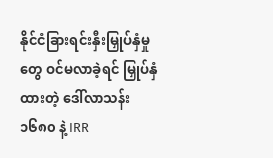နိုင်ငံခြားရင်းနှီးမြှုပ်နှံမှုတွေ ဝင်မလာခဲ့ရင် မြှုပ်နှံထားတဲ့ ဒေါ်လာသန်း ၁၆၈၀ နဲ့ IRR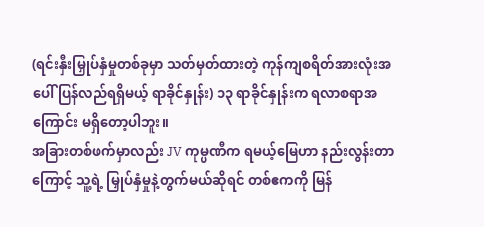(ရင်းနှီးမြှုပ်နှံမှုတစ်ခုမှာ သတ်မှတ်ထားတဲ့ ကုန်ကျစရိတ်အားလုံးအပေါ် ပြန်လည်ရရှိမယ့် ရာခိုင်နှုန်း) ၁၃ ရာခိုင်နှုန်းက ရလာစရာအကြောင်း မရှိတော့ပါဘူး။
အခြားတစ်ဖက်မှာလည်း JV ကုမ္ပဏီက ရမယ့်မြေဟာ နည်းလွန်းတာကြောင့် သူ့ရဲ့ မြှုပ်နှံမှုနဲ့တွက်မယ်ဆိုရင် တစ်ဧကကို မြန်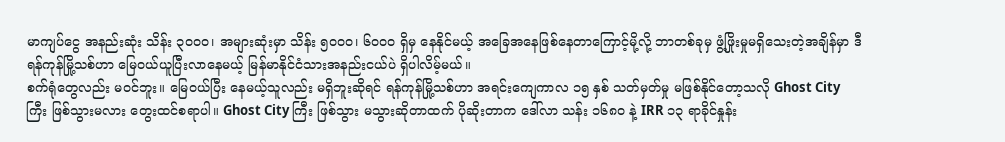မာကျပ်ငွေ အနည်းဆုံး သိန်း ၃၀၀၀၊ အများဆုံးမှာ သိန်း ၅၀၀၀၊ ၆၀၀၀ ရှိမှ နေနိုင်မယ့် အခြေအနေဖြစ်နေတာကြောင့်မို့လို့ ဘာတစ်ခုမှ ဖွံ့ဖြိုးမှုမရှိသေးတဲ့အချိန်မှာ ဒီရန်ကုန်မြို့သစ်ဟာ မြေဝယ်ယူပြီးလာနေမယ့် မြန်မာနိုင်ငံသားအနည်းငယ်ပဲ ရှိပါလိမ့်မယ်။
စက်ရုံတွေလည်း မဝင်ဘူး။ မြေဝယ်ပြီး နေမယ့်သူလည်း မရှိဘူးဆိုရင် ရန်ကုန်မြို့သစ်ဟာ အရင်းကျေကာလ ၁၅ နှစ် သတ်မှတ်မှု မဖြစ်နိုင်တော့သလို Ghost City ကြီး ဖြစ်သွားမလား တွေးထင်စရာပါ။ Ghost City ကြီး ဖြစ်သွား မသွားဆိုတာထက် ပိုဆိုးတာက ဒေါ်လာ သန်း ၁၆၈၀ နဲ့ IRR ၁၃ ရာခိုင်နှုန်း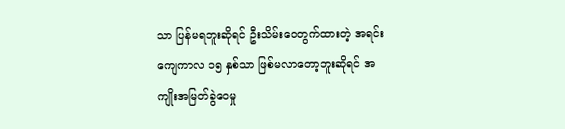သာ ပြန်မရဘူးဆိုရင် ဦးသိမ်းဝေတွက်ထားတဲ့ အရင်းကျေကာလ ၁၅ နှစ်သာ ဖြစ်မလာတော့ဘူးဆိုရင် အကျိုးအမြတ်ခွဲဝေမှု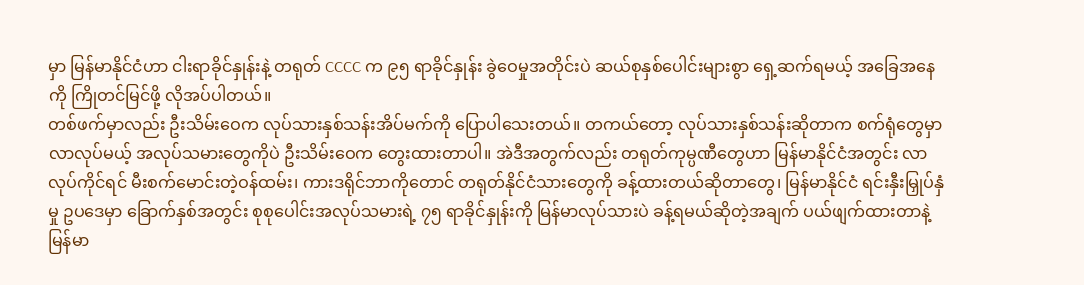မှာ မြန်မာနိုင်ငံဟာ ငါးရာခိုင်နှုန်းနဲ့ တရုတ် CCCC က ၉၅ ရာခိုင်နှုန်း ခွဲဝေမှုအတိုင်းပဲ ဆယ်စုနှစ်ပေါင်းများစွာ ရှေ့ဆက်ရမယ့် အခြေအနေကို ကြိုတင်မြင်ဖို့ လိုအပ်ပါတယ်။
တစ်ဖက်မှာလည်း ဦးသိမ်းဝေက လုပ်သားနှစ်သန်းအိပ်မက်ကို ပြောပါသေးတယ်။ တကယ်တော့ လုပ်သားနှစ်သန်းဆိုတာက စက်ရုံတွေမှာ လာလုပ်မယ့် အလုပ်သမားတွေကိုပဲ ဦးသိမ်းဝေက တွေးထားတာပါ။ အဲဒီအတွက်လည်း တရုတ်ကုမ္ပဏီတွေဟာ မြန်မာနိုင်ငံအတွင်း လာလုပ်ကိုင်ရင် မီးစက်မောင်းတဲ့ဝန်ထမ်း၊ ကားဒရိုင်ဘာကိုတောင် တရုတ်နိုင်ငံသားတွေကို ခန့်ထားတယ်ဆိုတာတွေ၊ မြန်မာနိုင်ငံ ရင်းနှီးမြှုပ်နှံမှု ဥပဒေမှာ ခြောက်နှစ်အတွင်း စုစုပေါင်းအလုပ်သမားရဲ့ ၇၅ ရာခိုင်နှုန်းကို မြန်မာလုပ်သားပဲ ခန့်ရမယ်ဆိုတဲ့အချက် ပယ်ဖျက်ထားတာနဲ့ မြန်မာ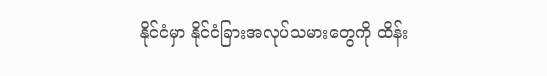နိုင်ငံမှာ နိုင်ငံခြားအလုပ်သမားတွေကို ထိန်း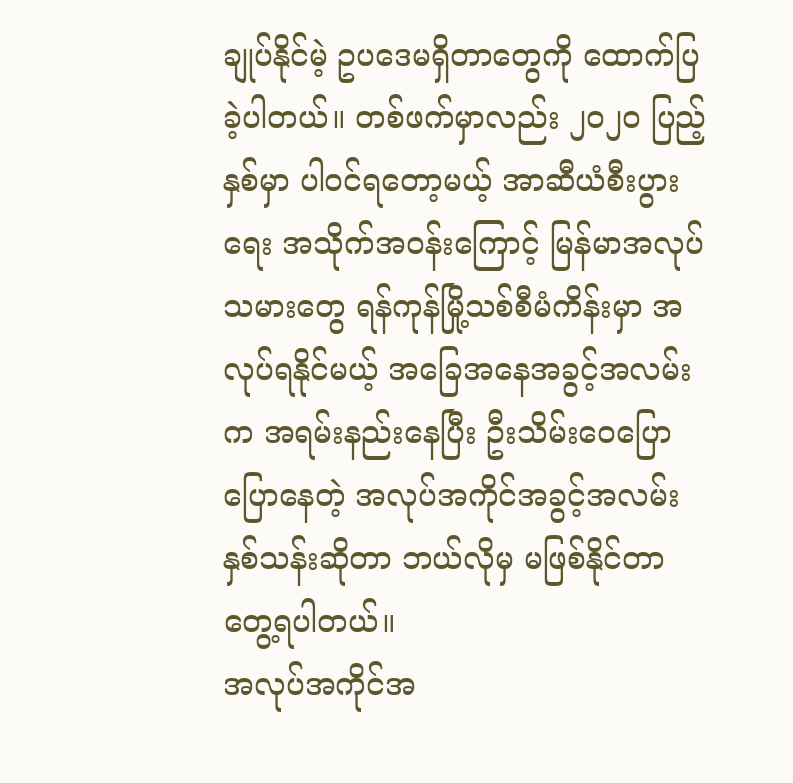ချုပ်နိုင်မဲ့ ဥပဒေမရှိတာတွေကို ထောက်ပြခဲ့ပါတယ်။ တစ်ဖက်မှာလည်း ၂၀၂၀ ပြည့်နှစ်မှာ ပါဝင်ရတော့မယ့် အာဆီယံစီးပွားရေး အသိုက်အဝန်းကြောင့် မြန်မာအလုပ်သမားတွေ ရန်ကုန်မြို့သစ်စီမံကိန်းမှာ အလုပ်ရနိုင်မယ့် အခြေအနေအခွင့်အလမ်းက အရမ်းနည်းနေပြီး ဦးသိမ်းဝေပြောပြောနေတဲ့ အလုပ်အကိုင်အခွင့်အလမ်း နှစ်သန်းဆိုတာ ဘယ်လိုမှ မဖြစ်နိုင်တာ တွေ့ရပါတယ်။
အလုပ်အကိုင်အ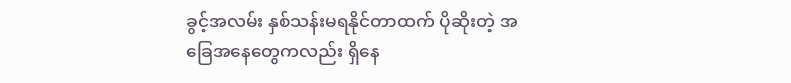ခွင့်အလမ်း နှစ်သန်းမရနိုင်တာထက် ပိုဆိုးတဲ့ အခြေအနေတွေကလည်း ရှိနေ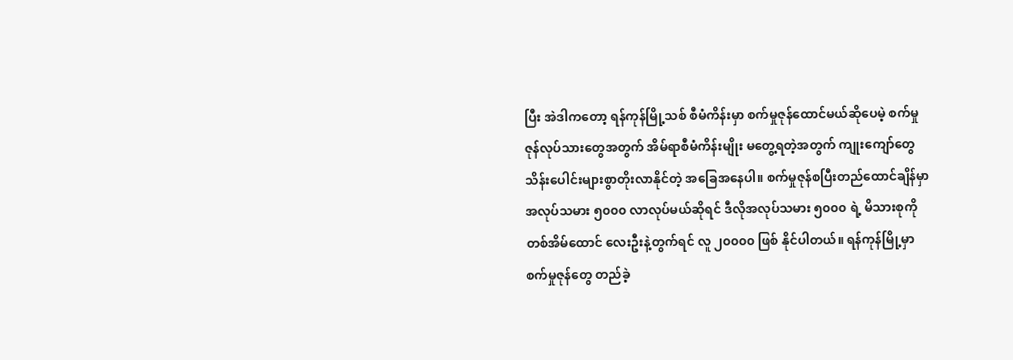ပြီး အဲဒါကတော့ ရန်ကုန်မြို့သစ် စီမံကိန်းမှာ စက်မှုဇုန်ထောင်မယ်ဆိုပေမဲ့ စက်မှုဇုန်လုပ်သားတွေအတွက် အိမ်ရာစီမံကိန်းမျိုး မတွေ့ရတဲ့အတွက် ကျုးကျော်တွေ သိန်းပေါင်းများစွာတိုးလာနိုင်တဲ့ အခြေအနေပါ။ စက်မှုဇုန်စပြီးတည်ထောင်ချိန်မှာ အလုပ်သမား ၅၀၀၀ လာလုပ်မယ်ဆိုရင် ဒီလိုအလုပ်သမား ၅၀၀၀ ရဲ့ မိသားစုကို တစ်အိမ်ထောင် လေးဦးနဲ့တွက်ရင် လူ ၂၀၀၀၀ ဖြစ် နိုင်ပါတယ်။ ရန်ကုန်မြို့မှာ စက်မှုဇုန်တွေ တည်ခဲ့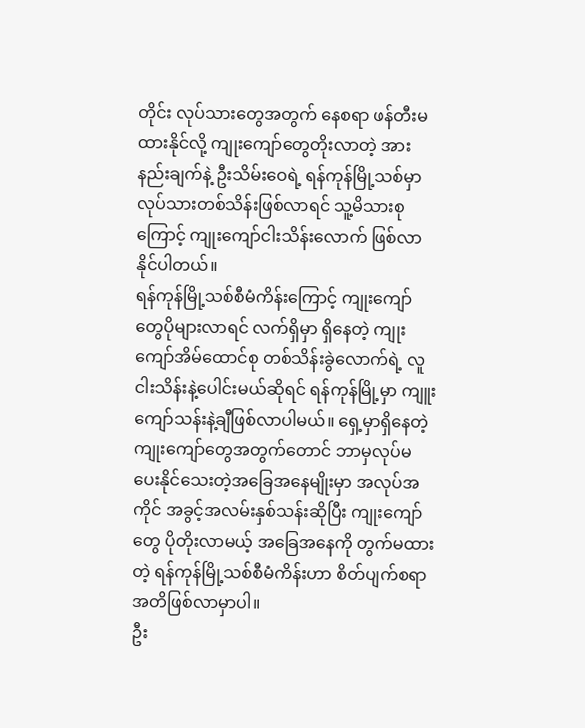တိုင်း လုပ်သားတွေအတွက် နေစရာ ဖန်တီးမထားနိုင်လို့ ကျုးကျော်တွေတိုးလာတဲ့ အားနည်းချက်နဲ့ ဦးသိမ်းဝေရဲ့ ရန်ကုန်မြို့သစ်မှာ လုပ်သားတစ်သိန်းဖြစ်လာရင် သူ့မိသားစုကြောင့် ကျုးကျော်ငါးသိန်းလောက် ဖြစ်လာနိုင်ပါတယ်။
ရန်ကုန်မြို့သစ်စီမံကိန်းကြောင့် ကျုးကျော်တွေပိုများလာရင် လက်ရှိမှာ ရှိနေတဲ့ ကျုးကျော်အိမ်ထောင်စု တစ်သိန်းခွဲလောက်ရဲ့ လူငါးသိန်းနဲ့ပေါင်းမယ်ဆိုရင် ရန်ကုန်မြို့မှာ ကျူးကျော်သန်းနဲ့ချီဖြစ်လာပါမယ်။ ရှေ့မှာရှိနေတဲ့ ကျုးကျော်တွေအတွက်တောင် ဘာမှလုပ်မပေးနိုင်သေးတဲ့အခြေအနေမျိုးမှာ အလုပ်အကိုင် အခွင့်အလမ်းနှစ်သန်းဆိုပြီး ကျုးကျော်တွေ ပိုတိုးလာမယ့် အခြေအနေကို တွက်မထားတဲ့ ရန်ကုန်မြို့သစ်စီမံကိန်းဟာ စိတ်ပျက်စရာအတိဖြစ်လာမှာပါ။
ဦး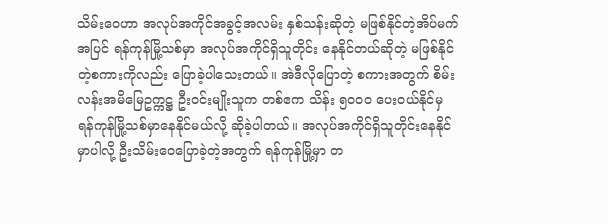သိမ်းဝေဟာ အလုပ်အကိုင်အခွင့်အလမ်း နှစ်သန်းဆိုတဲ့ မဖြစ်နိုင်တဲ့အိပ်မက်အပြင် ရန်ကုန်မြို့သစ်မှာ အလုပ်အကိုင်ရှိသူတိုင်း နေနိုင်တယ်ဆိုတဲ့ မဖြစ်နိုင်တဲ့စကားကိုလည်း ပြောခဲ့ပါသေးတယ်။ အဲဒီလိုပြောတဲ့ စကားအတွက် စိမ်းလန်းအမိမြေဥက္ကဋ္ဌ ဦးဝင်းမျိုးသူက တစ်ဧက သိန်း ၅၀၀၀ ပေးဝယ်နိုင်မှ ရန်ကုန်မြို့သစ်မှာနေနိုင်မယ်လို့ ဆိုခဲ့ပါတယ်။ အလုပ်အကိုင်ရှိသူတိုင်းနေနိုင်မှာပါလို့ ဦးသိမ်းဝေပြောခဲ့တဲ့အတွက် ရန်ကုန်မြို့မှာ တ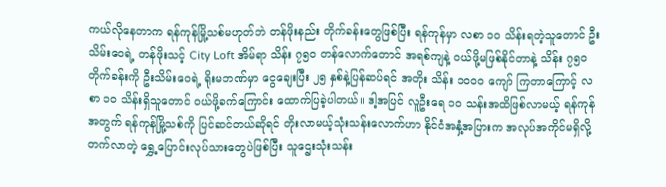ကယ်လိုနေတာက ရန်ကုန်မြို့သစ်မဟုတ်ဘဲ တန်ဖိုးနည်း တိုက်ခန်းတွေဖြစ်ပြီး ရန်ကုန်မှာ လစာ ၁၀ သိန်းရတဲ့သူတောင် ဦးသိမ်းဝေရဲ့ တန်ဖိုးသင့် City Loft အိမ်ရာ သိန်း ၇၅၀ တန်လောက်တောင် အရစ်ကျနဲ့ ဝယ်ဖို့မဖြစ်နိုင်တာနဲ့ သိန်း ၇၅၀ တိုက်ခန်းကို ဦးသိမ်းဝေရဲ့ ရိုးမဘဏ်မှာ ငွေချေးပြီး ၂၅ နှစ်နဲ့ပြန်ဆပ်ရင် အတိုး သိန်း ၁၀၀၀ ကျော် ကြတာကြောင့် လစာ ၁၀ သိန်းရှိသူတောင် ဝယ်ဖို့ခက်ကြောင်း ထောက်ပြခဲ့ပါတယ်။ ဒါ့အပြင် လူဦးရေ ၁၀ သန်းအထိဖြစ်လာမယ့် ရန်ကုန်အတွက် ရန်ကုန်မြို့သစ်ကို ပြင်ဆင်တယ်ဆိုရင် တိုးလာမယ့်သုံးသန်းလောက်ဟာ နိုင်ငံအနှံ့အပြားက အလုပ်အကိုင်မရှိလို့ တက်လာတဲ့ ရွှေ့ပြောင်းလုပ်သားတွေပဲဖြစ်ပြီး သူဌေးသုံးသန်း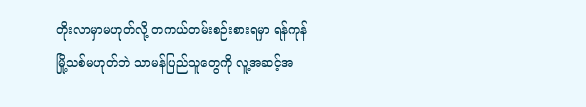တိုးလာမှာမဟုတ်လို့ တကယ်တမ်းစဉ်းစားရမှာ ရန်ကုန်မြို့သစ်မဟုတ်ဘဲ သာမန်ပြည်သူတွေကို လူ့အဆင့်အ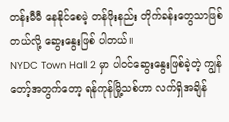တန်းမီမီ နေနိုင်စေမဲ့ တန်ဖိုးနည်း တိုက်ခန်းတွေသာဖြစ်တယ်လို့ ဆွေးနွေးဖြစ် ပါတယ်။
NYDC Town Hall 2 မှာ ပါဝင်ဆွေးနွေးဖြစ်ခဲ့တဲ့ ကျွန်တော့်အတွက်တော့ ရန်ကုန်မြို့သစ်ဟာ လက်ရှိအချိန်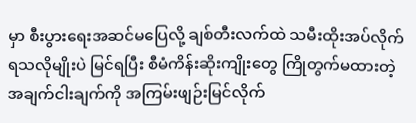မှာ စီးပွားရေးအဆင်မပြေလို့ ချစ်တီးလက်ထဲ သမီးထိုးအပ်လိုက်ရသလိုမျိုးပဲ မြင်ရပြီး စီမံကိန်းဆိုးကျိုးတွေ ကြိုတွက်မထားတဲ့ အချက်ငါးချက်ကို အကြမ်းဖျဉ်းမြင်လိုက်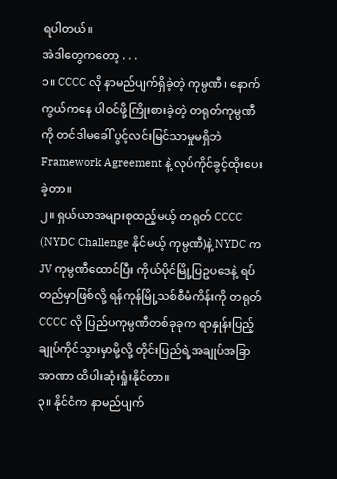ရပါတယ်။
အဲဒါတွေကတော့ . . .
၁။ CCCC လို နာမည်ပျက်ရှိခဲ့တဲ့ ကုမ္ပဏီ၊ နောက်ကွယ်ကနေ ပါဝင်ဖို့ကြိုးစားခဲ့တဲ့ တရုတ်ကုမ္ပဏီကို တင်ဒါမခေါ် ပွင့်လင်းမြင်သာမှုမရှိဘဲ Framework Agreement နဲ့ လုပ်ကိုင်ခွင့်ထိုးပေးခဲ့တာ။
၂။ ရှယ်ယာအများစုထည့်မယ့် တရုတ် CCCC (NYDC Challenge နိုင်မယ့် ကုမ္ပဏီ)နဲ့ NYDC က JV ကုမ္ပဏီထောင်ပြီး ကိုယ်ပိုင်မြို့ပြဥပဒေနဲ့ ရပ်တည်မှာဖြစ်လို့ ရန်ကုန်မြို့သစ်စီမံကိန်းကို တရုတ် CCCC လို ပြည်ပကုမ္ပဏီတစ်ခုခုက ရာနှုန်းပြည့် ချုပ်ကိုင်သွားမှာမို့လို့ တိုင်းပြည်ရဲ့အချုပ်အခြာအာဏာ ထိပါးဆုံးရှုံးနိုင်တာ။
၃။ နိုင်ငံက နာမည်ပျက်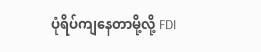ပုံရိပ်ကျနေတာမို့လို့ FDI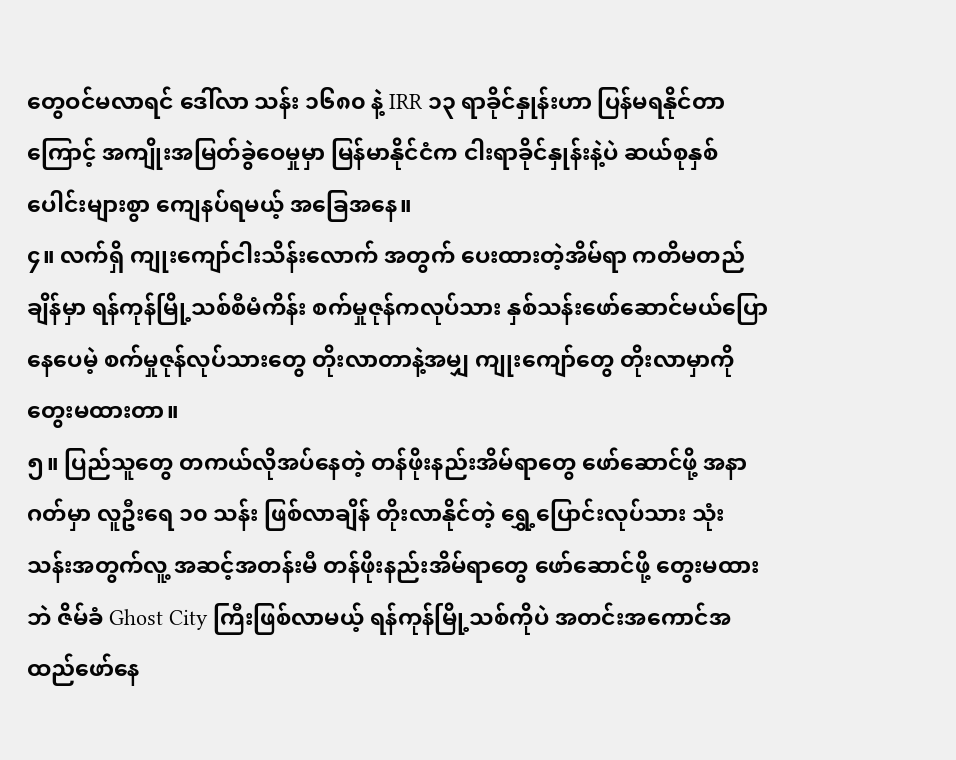တွေဝင်မလာရင် ဒေါ်လာ သန်း ၁၆၈၀ နဲ့ IRR ၁၃ ရာခိုင်နှုန်းဟာ ပြန်မရနိုင်တာကြောင့် အကျိုးအမြတ်ခွဲဝေမှုမှာ မြန်မာနိုင်ငံက ငါးရာခိုင်နှုန်းနဲ့ပဲ ဆယ်စုနှစ်ပေါင်းများစွာ ကျေနပ်ရမယ့် အခြေအနေ။
၄။ လက်ရှိ ကျုးကျော်ငါးသိန်းလောက် အတွက် ပေးထားတဲ့အိမ်ရာ ကတိမတည်ချိန်မှာ ရန်ကုန်မြို့သစ်စီမံကိန်း စက်မှုဇုန်ကလုပ်သား နှစ်သန်းဖော်ဆောင်မယ်ပြောနေပေမဲ့ စက်မှုဇုန်လုပ်သားတွေ တိုးလာတာနဲ့အမျှ ကျုးကျော်တွေ တိုးလာမှာကို တွေးမထားတာ။
၅။ ပြည်သူတွေ တကယ်လိုအပ်နေတဲ့ တန်ဖိုးနည်းအိမ်ရာတွေ ဖော်ဆောင်ဖို့ အနာဂတ်မှာ လူဦးရေ ၁၀ သန်း ဖြစ်လာချိန် တိုးလာနိုင်တဲ့ ရွှေ့ပြောင်းလုပ်သား သုံးသန်းအတွက်လူ့ အဆင့်အတန်းမီ တန်ဖိုးနည်းအိမ်ရာတွေ ဖော်ဆောင်ဖို့ တွေးမထားဘဲ ဇိမ်ခံ Ghost City ကြီးဖြစ်လာမယ့် ရန်ကုန်မြို့သစ်ကိုပဲ အတင်းအကောင်အထည်ဖော်နေ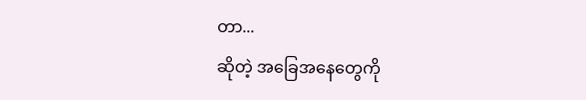တာ...
ဆိုတဲ့ အခြေအနေတွေကို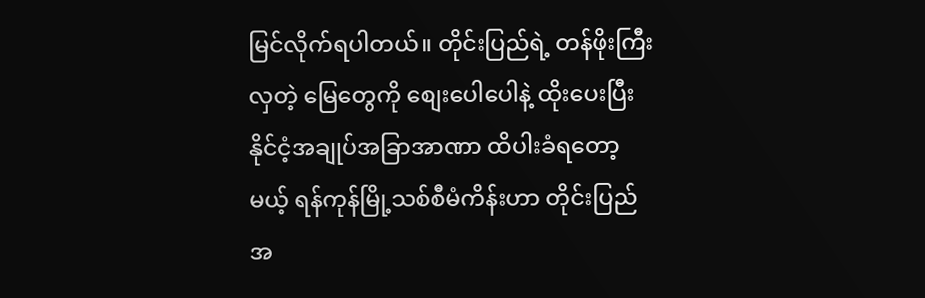မြင်လိုက်ရပါတယ်။ တိုင်းပြည်ရဲ့ တန်ဖိုးကြီးလှတဲ့ မြေတွေကို စျေးပေါပေါနဲ့ ထိုးပေးပြီး နိုင်ငံ့အချုပ်အခြာအာဏာ ထိပါးခံရတော့မယ့် ရန်ကုန်မြို့သစ်စီမံကိန်းဟာ တိုင်းပြည်အ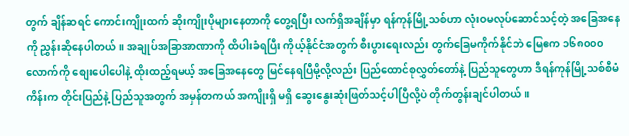တွက် ချိန်ဆရင် ကောင်းကျိုးထက် ဆိုးကျိုးပိုများနေတာကို တွေ့ရပြီး လက်ရှိအချိန်မှာ ရန်ကုန်မြို့သစ်ဟာ လုံးဝမလုပ်ဆောင်သင့်တဲ့ အခြေအနေကို ညွှန်းဆိုနေပါတယ်။ အချုပ်အခြာအာဏာကို ထိပါးခံရပြီး ကိုယ့်နိုင်ငံအတွက် စီးပွားရေးလည်း တွက်ခြေမကိုက်နိုင်ဘဲ မြေဧက ၁၆၈၀၀၀ လောက်ကို စျေးပေါပေါနဲ့ ထိုးထည့်ရမယ့် အခြေအနေတွေ မြင်နေရပြီမို့လို့လည်း ပြည်ထောင်စုလွှတ်တော်နဲ့ ပြည်သူတွေဟာ ဒီရန်ကုန်မြို့သစ်စီမံကိန်းက တိုင်းပြည်နဲ့ ပြည်သူအတွက် အမှန်တကယ် အကျိုးရှိ မရှိ ဆွေးနွေးဆုံးဖြတ်သင့်ပါပြီလို့ပဲ တိုက်တွန်းချင်ပါတယ်။